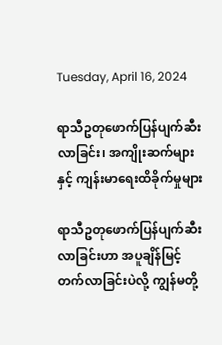Tuesday, April 16, 2024

ရာသီဥတုဖောက်ပြန်ပျက်ဆီးလာခြင်း၊ အကျိုးဆက်များနှင့် ကျန်းမာရေးထိခိုက်မှုများ

ရာသီဥတုဖောက်ပြန်ပျက်ဆီးလာခြင်းဟာ အပူချိန်မြင့်တက်လာခြင်းပဲလို့ ကျွန်မတို့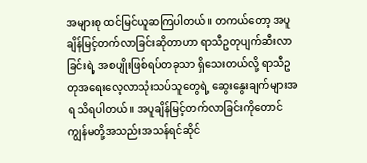အများစု ထင်မြင်ယူဆကြပါတယ်။ တကယ်တော့ အပူချိန်မြင့်တက်လာခြင်းဆိုတာဟာ ရာသီဥတုပျက်ဆီးလာခြင်းရဲ့ အစပျိုးဖြစ်ရပ်တခုသာ ရှိသေးတယ်လို့ ရာသီဥတုအရေးလေ့လာသုံးသပ်သူတွေရဲ့ ဆွေးနွေးချက်များအရ သိရပါတယ်။ အပူချိန်မြင့်တက်လာခြင်းကိုတောင် ကျွန်မတို့အသည်းအသန်ရင်ဆိုင်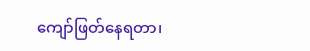ကျော်ဖြတ်နေရတာ၊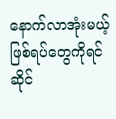နောက်လာအုံးမယ့်ဖြစ်ရပ်တွေကိုရင်ဆိုင်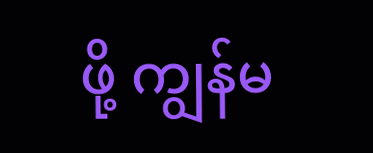ဖို့ ကျွန်မ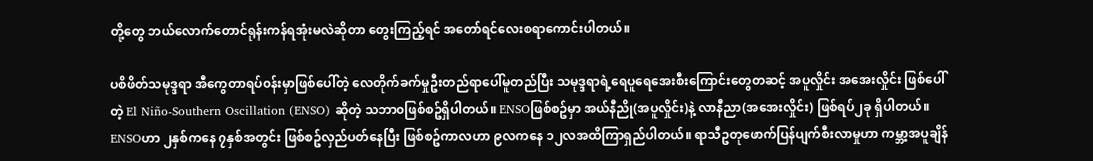တို့တွေ ဘယ်လောက်တောင်ရုန်းကန်ရအုံးမလဲဆိုတာ တွေးကြည့်ရင် အတော်ရင်လေးစရာကောင်းပါတယ်။

ပစိဖိတ်သမုဒ္ဒရာ အီကွေတာရပ်၀န်းမှာဖြစ်ပေါ်တဲ့ လေတိုက်ခက်မှုဦးတည်ရာပေါ်မူတည်ပြီး သမုဒ္ဒရာရဲ့ရေပူရေအေးစီးကြောင်းတွေတဆင့် အပူလှိုင်း အအေးလှိုင်း ဖြစ်ပေါ်တဲ့ El Niño-Southern Oscillation (ENSO) ဆိုတဲ့ သဘာ၀ဖြစ်စဥ်ရှိပါတယ်။ ENSOဖြစ်စဥ်မှာ အယ်နီညို(အပူလှိုင်း)နဲ့ လာနီညာ(အအေးလှိုင်း) ဖြစ်ရပ်၂ခု ရှိပါတယ်။ ENSOဟာ ၂နှစ်ကနေ ၇နှစ်အတွင်း ဖြစ်စဥ်လှည်ပတ်နေပြီး ဖြစ်စဥ်ကာလဟာ ၉လကနေ ၁၂လအထိကြာရှည်ပါတယ်။ ရာသီဥတုဖောက်ပြန်ပျက်စီးလာမှုဟာ ကမ္ဘာ့အပူချိန်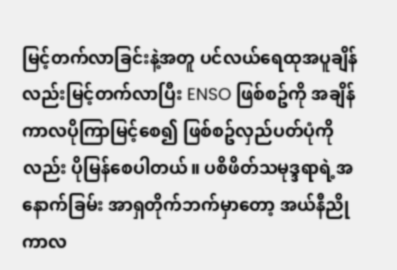မြင့်တက်လာခြင်းနဲ့အတူ ပင်လယ်ရေထုအပူချိန်လည်းမြင့်တက်လာပြီး ENSO ဖြစ်စဥ်ကို အချိန်ကာလပိုကြာမြင့်စေ၍ ဖြစ်စဥ်လှည်ပတ်ပုံကိုလည်း ပိုမြန်စေပါတယ်။ ပစိဖိတ်သမုဒ္ဒရာရဲ့အနောက်ခြမ်း အာရှတိုက်ဘက်မှာတော့ အယ်နီညိုကာလ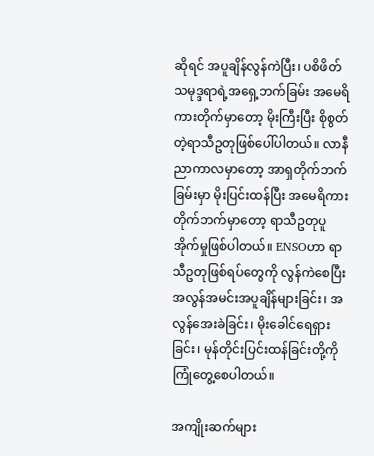ဆိုရင် အပူချိန်လွန်ကဲပြီး၊ ပစိဖိတ်သမုဒ္ဒရာရဲ့အရှေ့ဘက်ခြမ်း အမေရိကားတိုက်မှာတော့ မိုးကြီးပြီး စိုစွတ်တဲ့ရာသီဥတုဖြစ်ပေါ်ပါတယ်။ လာနီညာကာလမှာတော့ အာရှတိုက်ဘက်ခြမ်းမှာ မိုးပြင်းထန်ပြီး အမေရိကားတိုက်ဘက်မှာတော့ ရာသီဥတုပူအိုက်မှုဖြစ်ပါတယ်။ ENSOဟာ ရာသီဥတုဖြစ်ရပ်တွေကို လွန်ကဲစေပြီး အလွန်အမင်းအပူချိန်များခြင်း၊ အလွန်အေးခဲခြင်း၊ မိုးခေါင်ရေရှားခြင်း၊ မုန်တိုင်းပြင်းထန်ခြင်းတို့ကိုကြုံတွေ့စေပါတယ်။

အကျိုးဆက်များ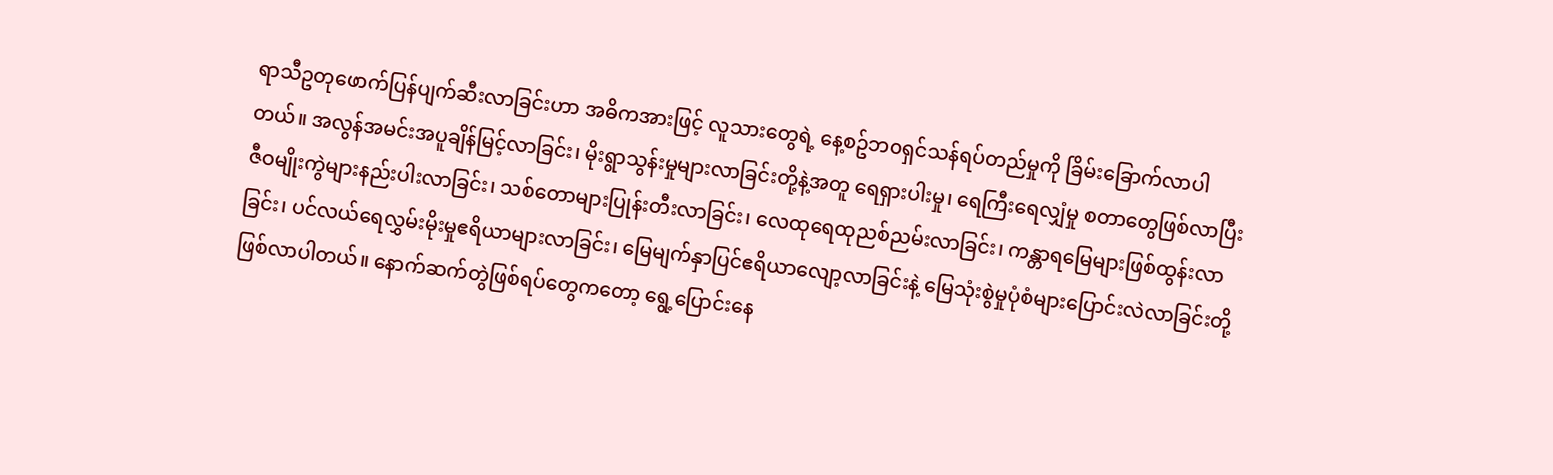ရာသီဥတုဖောက်ပြန်ပျက်ဆီးလာခြင်းဟာ အဓိကအားဖြင့် လူသားတွေရဲ့ နေ့စဥ်ဘ၀ရှင်သန်ရပ်တည်မှုကို ခြိမ်းခြောက်လာပါတယ်။ အလွန်အမင်းအပူချိန်မြင့်လာခြင်း၊ မိုးရွာသွန်းမှုများလာခြင်းတို့နဲ့အတူ ရေရှားပါးမှု၊ ရေကြီးရေလျှံမှု စတာတွေဖြစ်လာပြီး ဇီဝမျိုးကွဲများနည်းပါးလာခြင်း၊ သစ်တောများပြုန်းတီးလာခြင်း၊ လေထုရေထုညစ်ညမ်းလာခြင်း၊ ကန္တာရမြေများဖြစ်ထွန်းလာခြင်း၊ ပင်လယ်ရေလွှမ်းမိုးမှုဧရိယာများလာခြင်း၊ မြေမျက်နှာပြင်ဧရိယာလျော့လာခြင်းနဲ့ မြေသုံးစွဲမှုပုံစံများပြောင်းလဲလာခြင်းတို့ ဖြစ်လာပါတယ်။ နောက်ဆက်တွဲဖြစ်ရပ်တွေကတော့ ရွေ့ပြောင်းနေ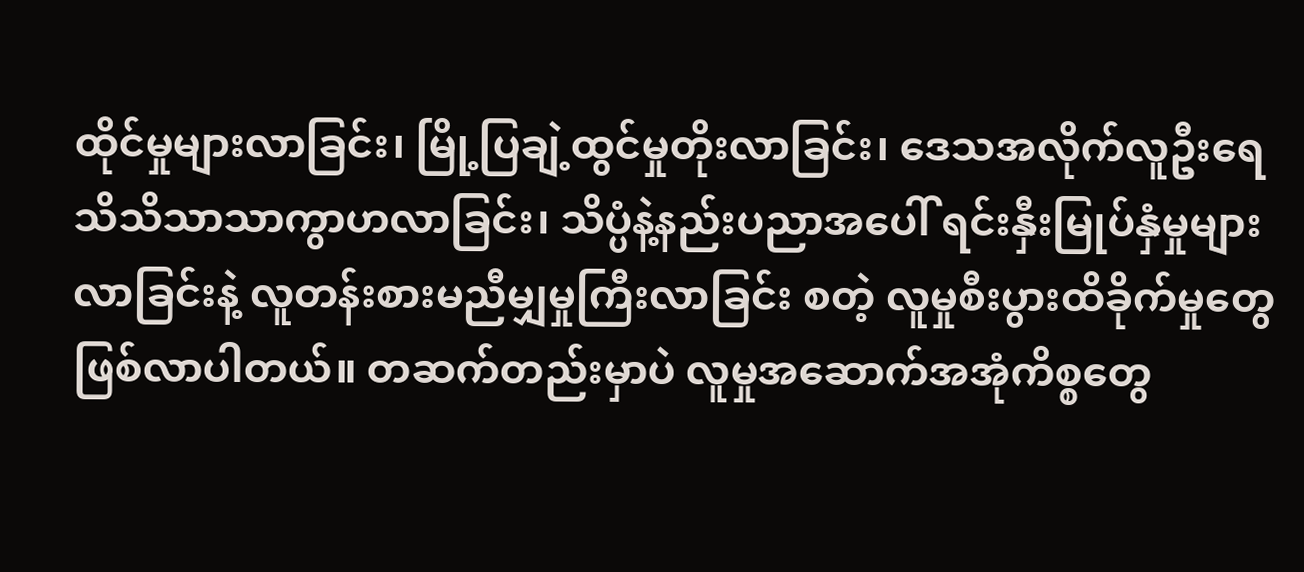ထိုင်မှုများလာခြင်း၊ မြို့ပြချဲ့ထွင်မှုတိုးလာခြင်း၊ ဒေသအလိုက်လူဦးရေ သိသိသာသာကွာဟလာခြင်း၊ သိပ္ပံနဲ့နည်းပညာအပေါ် ရင်းနှီးမြုပ်နှံမှုများလာခြင်းနဲ့ လူတန်းစားမညီမျှမှုကြီးလာခြင်း စတဲ့ လူမှုစီးပွားထိခိုက်မှုတွေဖြစ်လာပါတယ်။ တဆက်တည်းမှာပဲ လူမှုအဆောက်အအုံကိစ္စတွေ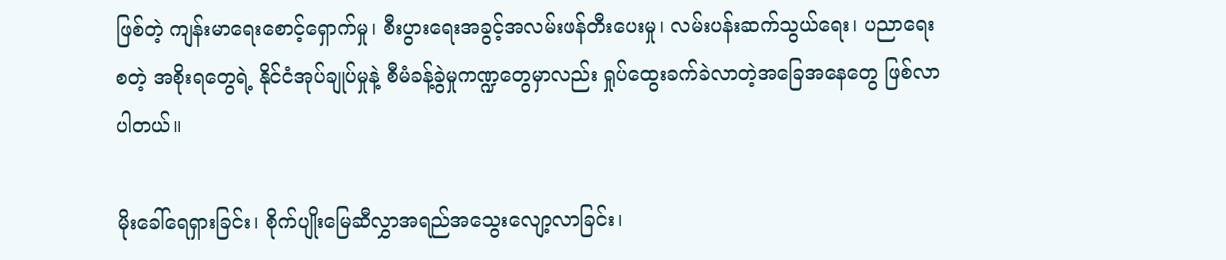ဖြစ်တဲ့ ကျန်းမာရေးစောင့်ရှောက်မှု၊ စီးပွားရေးအခွင့်အလမ်းဖန်တီးပေးမှု၊ လမ်းပန်းဆက်သွယ်ရေး၊ ပညာရေး စတဲ့ အစိုးရတွေရဲ့ နိုင်ငံအုပ်ချုပ်မှုနဲ့ စီမံခန့်ခွဲမှုကဏ္ဍတွေမှာလည်း ရှုပ်ထွေးခက်ခဲလာတဲ့အခြေအနေတွေ ဖြစ်လာပါတယ်။

မိုးခေါ်ရေရှားခြင်း၊ စိုက်ပျိုးမြေဆီလွှာအရည်အသွေးလျော့လာခြင်း၊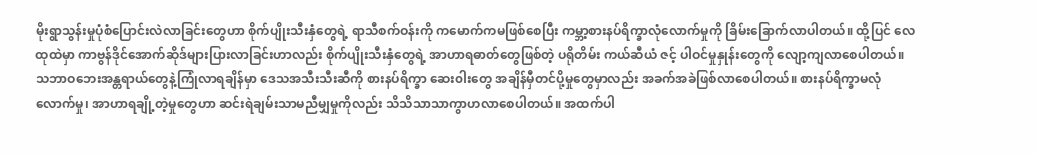မိုးရွာသွန်းမှုပုံစံပြောင်းလဲလာခြင်းတွေဟာ စိုက်ပျိုးသီးနှံတွေရဲ့ ရာသီစက်ဝန်းကို ကမောက်ကမဖြစ်စေပြီး ကမ္ဘာ့စားနပ်ရိက္ခာလုံလောက်မှုကို ခြိမ်းခြောက်လာပါတယ်။ ထို့ပြင် လေထုထဲမှာ ကာဗွန်ဒိုင်အောက်ဆိုဒ်များပြားလာခြင်းဟာလည်း စိုက်ပျိုးသီးနှံတွေရဲ့ အာဟာရဓာတ်တွေဖြစ်တဲ့ ပရိုတိမ်း ကယ်ဆီယံ ဇင့် ပါဝင်မှုနှုန်းတွေကို လျော့ကျလာစေပါတယ်။ သဘာဝဘေးအန္တရာယ်တွေနဲ့ကြုံလာရချိန်မှာ ဒေသအသီးသီးဆီကို စားနပ်ရိက္ခာ ဆေး၀ါးတွေ အချိန်မှီတင်ပို့မှုတွေမှာလည်း အခက်အခဲဖြစ်လာစေပါတယ်။ စားနပ်ရိက္ခာမလုံလောက်မှု၊ အာဟာရချို့တဲ့မှုတွေဟာ ဆင်းရဲချမ်းသာမညီမျှမှုကိုလည်း သိသိသာသာကွာဟလာစေပါတယ်။ အထက်ပါ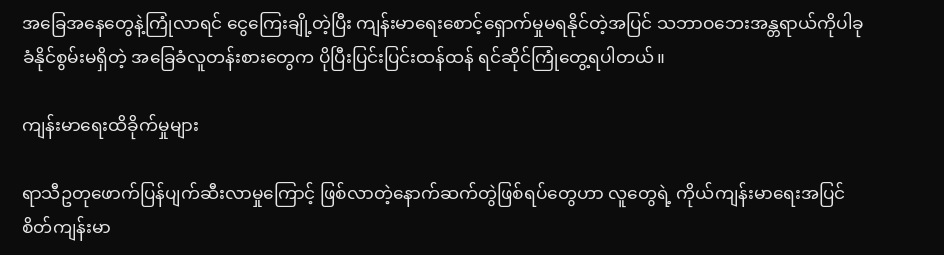အခြေအနေတွေနဲ့ကြုံလာရင် ငွေကြေးချို့တဲ့ပြီး ကျန်းမာရေးစောင့်ရှောက်မှုမရနိုင်တဲ့အပြင် သဘာဝဘေးအန္တရာယ်ကိုပါခုခံနိုင်စွမ်းမရှိတဲ့ အခြေခံလူတန်းစားတွေက ပိုပြီးပြင်းပြင်းထန်ထန် ရင်ဆိုင်ကြုံတွေ့ရပါတယ်။

ကျန်းမာရေးထိခိုက်မှုများ

ရာသီဥတုဖောက်ပြန်ပျက်ဆီးလာမှုကြောင့် ဖြစ်လာတဲ့နောက်ဆက်တွဲဖြစ်ရပ်တွေဟာ လူတွေရဲ့ ကိုယ်ကျန်းမာရေးအပြင် စိတ်ကျန်းမာ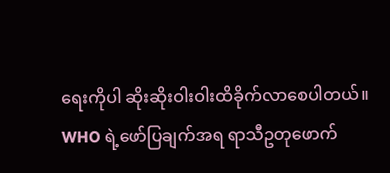ရေးကိုပါ ဆိုးဆိုးဝါးဝါးထိခိုက်လာစေပါတယ်။ WHO ရဲ့ဖော်ပြချက်အရ ရာသီဥတုဖောက်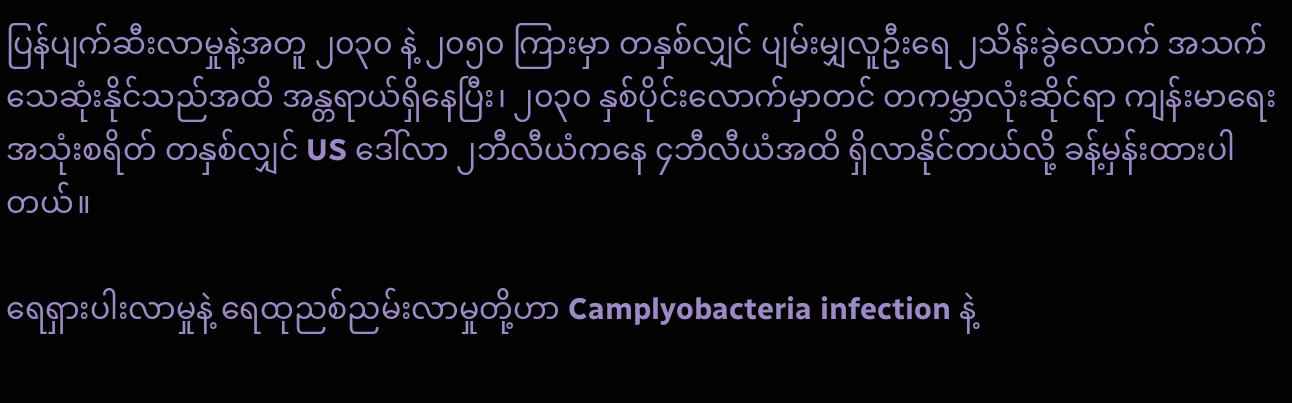ပြန်ပျက်ဆီးလာမှုနဲ့အတူ ၂၀၃၀ နဲ့ ၂၀၅၀ ကြားမှာ တနှစ်လျှင် ပျမ်းမျှလူဦးရေ ၂သိန်းခွဲလောက် အသက်သေဆုံးနိုင်သည်အထိ အန္တရာယ်ရှိနေပြီး၊ ၂၀၃၀ နှစ်ပိုင်းလောက်မှာတင် တကမ္ဘာလုံးဆိုင်ရာ ကျန်းမာရေးအသုံးစရိတ် တနှစ်လျှင် US ဒေါ်လာ ၂ဘီလီယံကနေ ၄ဘီလီယံအထိ ရှိလာနိုင်တယ်လို့ ခန့်မှန်းထားပါတယ်။

ရေရှားပါးလာမှုနဲ့ ရေထုညစ်ညမ်းလာမှုတို့ဟာ Camplyobacteria infection နဲ့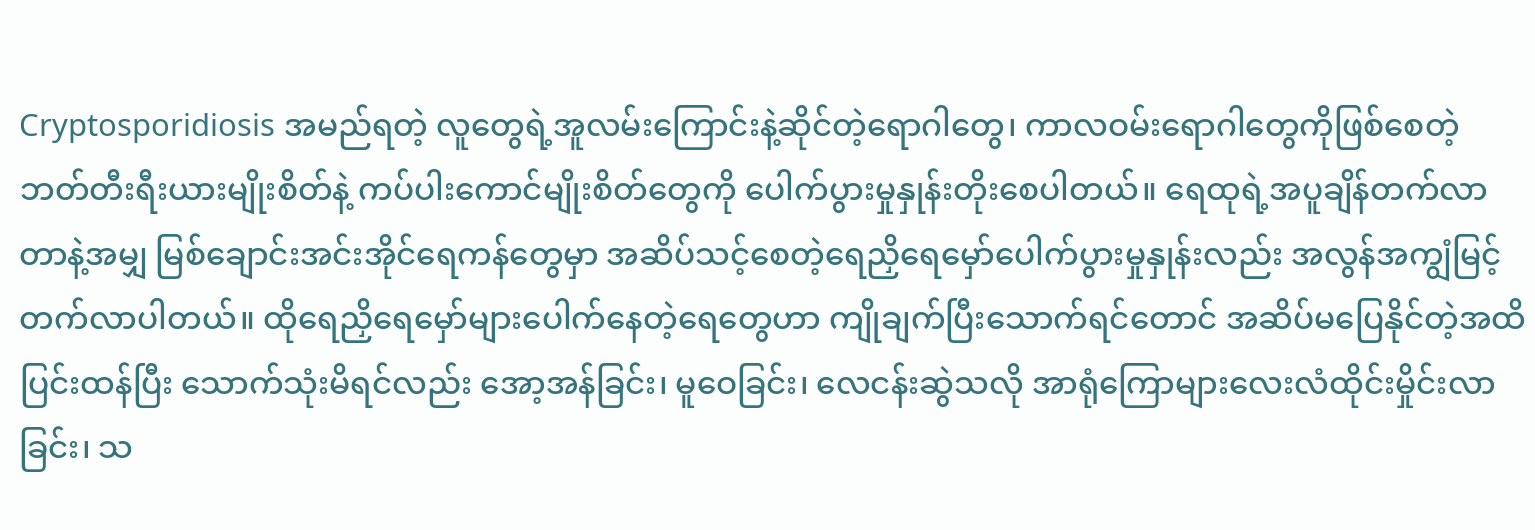Cryptosporidiosis အမည်ရတဲ့ လူတွေရဲ့အူလမ်းကြောင်းနဲ့ဆိုင်တဲ့ရောဂါတွေ၊ ကာလဝမ်းရောဂါတွေကိုဖြစ်စေတဲ့ ဘတ်တီးရီးယားမျိုးစိတ်နဲ့ ကပ်ပါးကောင်မျိုးစိတ်တွေကို ပေါက်ပွားမှုနှုန်းတိုးစေပါတယ်။ ရေထုရဲ့အပူချိန်တက်လာတာနဲ့အမျှ မြစ်ချောင်းအင်းအိုင်ရေကန်တွေမှာ အဆိပ်သင့်စေတဲ့ရေညှိရေမှော်ပေါက်ပွားမှုနှုန်းလည်း အလွန်အကျွံမြင့်တက်လာပါတယ်။ ထိုရေညှိရေမှော်များပေါက်နေတဲ့ရေတွေဟာ ကျိုချက်ပြီးသောက်ရင်တောင် အဆိပ်မပြေနိုင်တဲ့အထိပြင်းထန်ပြီး သောက်သုံးမိရင်လည်း အော့အန်ခြင်း၊ မူဝေခြင်း၊ လေငန်းဆွဲသလို အာရုံကြောများလေးလံထိုင်းမှိုင်းလာခြင်း၊ သ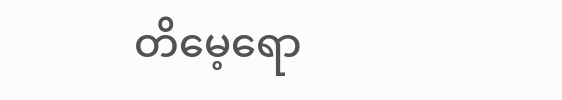တိမေ့ရော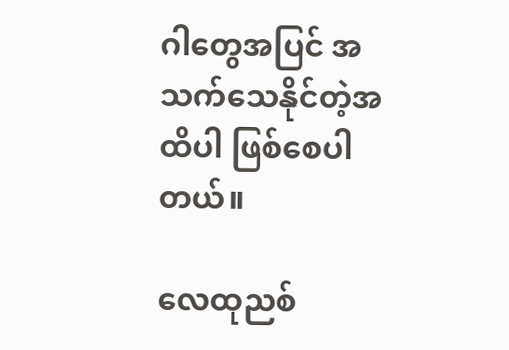ဂါတွေအပြင် အသက်သေနိုင်တဲ့အထိပါ ဖြစ်စေပါတယ်။

လေထုညစ်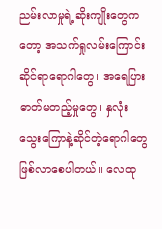ညမ်းလာမှုရဲ့ဆိုးကျိုးတွေကတော့ အသက်ရှုလမ်းကြောင်းဆိုင်ရာရောဂါတွေ၊ အရေပြားဓာတ်မတည့်မှုတွေ၊ နှလုံးသွေးကြောနဲ့ဆိုင်တဲ့ရောဂါတွေဖြစ်လာစေပါတယ်။ လေထု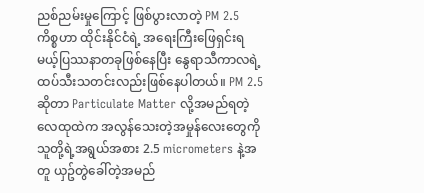ညစ်ညမ်းမှုကြောင့် ဖြစ်ပွားလာတဲ့ PM 2.5 ကိစ္စဟာ ထိုင်းနိုင်ငံရဲ့ အရေးကြီးဖြေရှင်းရမယ့်ပြဿနာတခုဖြစ်နေပြီး နွေရာသီကာလရဲ့ ထပ်သီးသတင်းလည်းဖြစ်နေပါတယ်။ PM 2.5 ဆိုတာ Particulate Matter လို့အမည်ရတဲ့ လေထုထဲက အလွန်သေးတဲ့အမှုန်လေးတွေကို သူတို့ရဲ့အရွယ်အစား 2.5 micrometers နဲ့အတူ ယှဥ်တွဲခေါ်တဲ့အမည်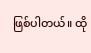ဖြစ်ပါတယ်။ ထို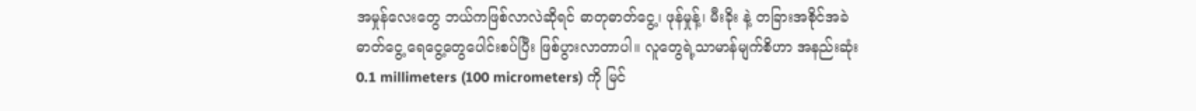အမှုန်လေးတွေ ဘယ်ကဖြစ်လာလဲဆိုရင် ဓာတုဓာတ်ငွေ့၊ ဖုန်မှုန့်၊ မီးခိုး နဲ့ တခြားအစိုင်အခဲ ဓာတ်ငွေ့ ရေငွေ့တွေပေါင်းစပ်ပြီး ဖြစ်ပွားလာတာပါ။ လူတွေရဲ့သာမာန်မျက်စိဟာ အနည်းဆုံး 0.1 millimeters (100 micrometers) ကို မြင်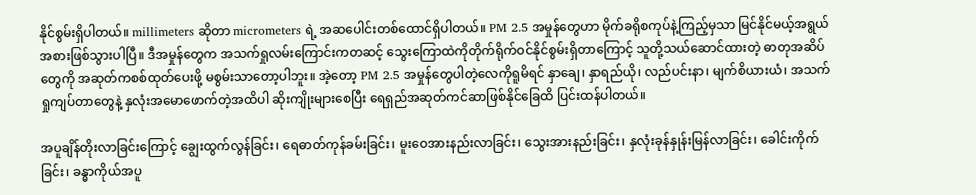နိုင်စွမ်းရှိပါတယ်။ millimeters ဆိုတာ micrometers ရဲ့ အဆပေါင်းတစ်ထောင်ရှိပါတယ်။ PM 2.5 အမှုန်တွေဟာ မိုက်ခရိုစကုပ်နဲ့ကြည့်မှသာ မြင်နိုင်မယ့်အရွယ်အစားဖြစ်သွားပါပြီ။ ဒီအမှုန်တွေက အသက်ရှုလမ်းကြောင်းကတဆင့် သွေးကြောထဲကိုတိုက်ရိုက်ဝင်နိုင်စွမ်းရှိတာကြောင့် သူတို့သယ်ဆောင်ထားတဲ့ ဓာတုအဆိပ်တွေကို အဆုတ်ကစစ်ထုတ်ပေးဖို့ မစွမ်းသာတော့ပါဘူး။ အဲ့တော့ PM 2.5 အမှုန်တွေပါတဲ့လေကိုရူမိရင် နှာချေ၊ နှာရည်ယို၊ လည်ပင်းနာ၊ မျက်စိယားယံ၊ အသက်ရှုကျပ်တာတွေနဲ့ နှလုံးအမောဖောက်တဲ့အထိပါ ဆိုးကျိုးများစေပြီး ရေရှည်အဆုတ်ကင်ဆာဖြစ်နိုင်ခြေထိ ပြင်းထန်ပါတယ်။

အပူချိန်တိုးလာခြင်းကြောင့် ချွေးထွက်လွန်ခြင်း၊ ရေဓာတ်ကုန်ခမ်းခြင်း၊ မူးဝေအားနည်းလာခြင်း၊ သွေးအားနည်းခြင်း၊ နှလုံးခုန်နှုန်းမြန်လာခြင်း၊ ခေါင်းကိုက်ခြင်း၊ ခန္ဓာကိုယ်အပူ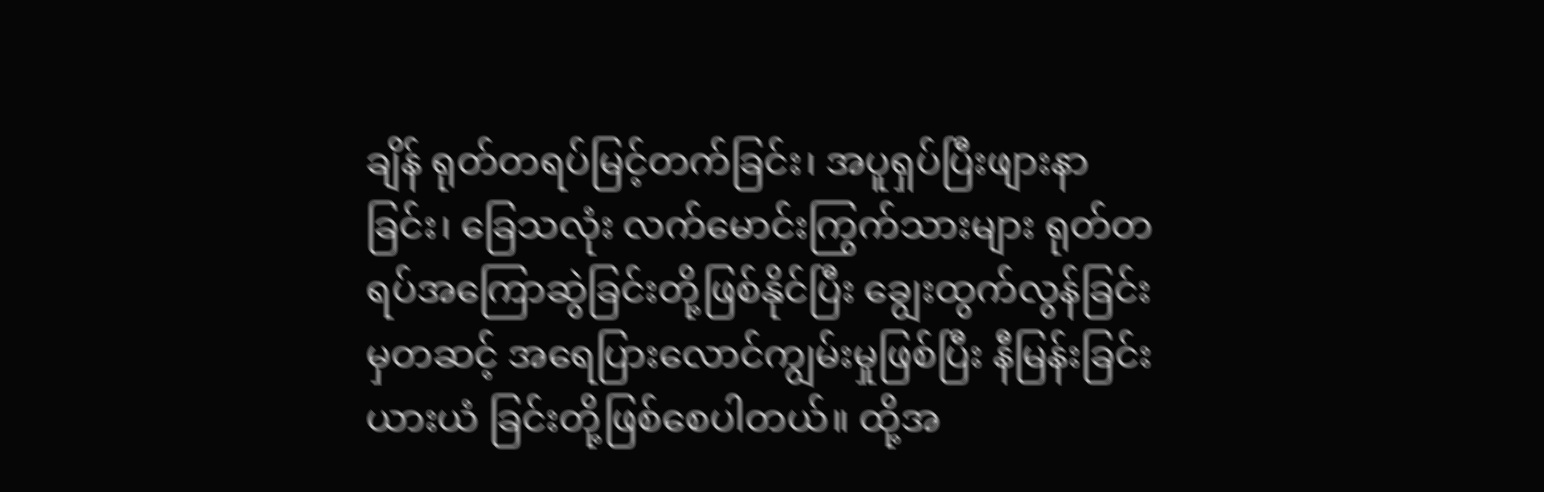ချိန် ရုတ်တရပ်မြင့်တက်ခြင်း၊ အပူရှပ်ပြီးဖျားနာခြင်း၊ ခြေသလုံး လက်မောင်းကြွက်သားများ ရုတ်တရပ်အကြောဆွဲခြင်းတို့ဖြစ်နိုင်ပြီး ချွေးထွက်လွန်ခြင်းမှတဆင့် အရေပြားလောင်ကျွမ်းမှုဖြစ်ပြီး နီမြန်းခြင်း ယားယံ ခြင်းတို့ဖြစ်စေပါတယ်။ ထို့အ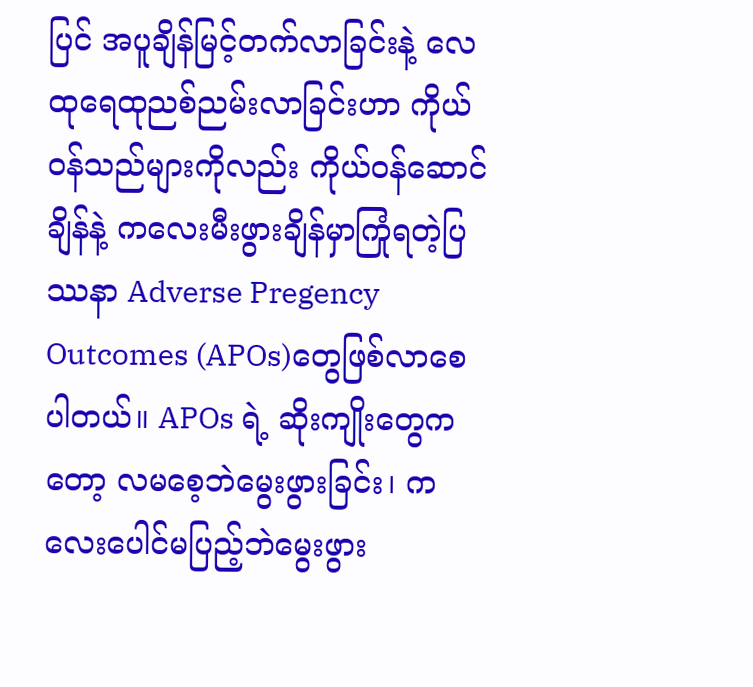ပြင် အပူချိန်မြင့်တက်လာခြင်းနဲ့ လေထုရေထုညစ်ညမ်းလာခြင်းဟာ ကိုယ်ဝန်သည်များကိုလည်း ကိုယ်ဝန်ဆောင်ချိန်နဲ့ ကလေးမီးဖွားချိန်မှာကြုံရတဲ့ပြဿနာ Adverse Pregency Outcomes (APOs)တွေဖြစ်လာစေပါတယ်။ APOs ရဲ့ ဆိုးကျိုးတွေကတော့ လမစေ့ဘဲမွေးဖွားခြင်း၊ ကလေးပေါင်မပြည့်ဘဲမွေးဖွား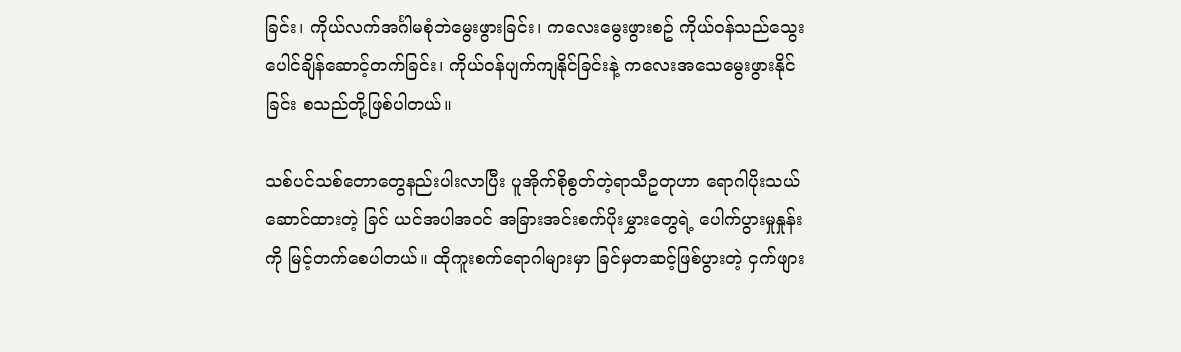ခြင်း၊ ကိုယ်လက်အင်္ဂါမစုံဘဲမွေးဖွားခြင်း၊ ကလေးမွေးဖွားစဥ် ကိုယ်ဝန်သည်သွေးပေါင်ချိန်ဆောင့်တက်ခြင်း၊ ကိုယ်ဝန်ပျက်ကျနိုင်ခြင်းနဲ့ ကလေးအသေမွေးဖွားနိုင်ခြင်း စသည်တို့ဖြစ်ပါတယ်။

သစ်ပင်သစ်တောတွေနည်းပါးလာပြီး ပူအိုက်စိုစွတ်တဲ့ရာသီဥတုဟာ ရောဂါပိုးသယ်ဆောင်ထားတဲ့ ခြင် ယင်အပါအဝင် အခြားအင်းစက်ပိုးမွှားတွေရဲ့ ပေါက်ပွားမှုနှုန်းကို မြင့်တက်စေပါတယ်။ ထိုကူးစက်ရောဂါများမှာ ခြင်မှတဆင့်ဖြစ်ပွားတဲ့ ငှက်ဖျား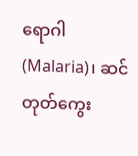ရောဂါ (Malaria)၊ ဆင်တုတ်ကွေး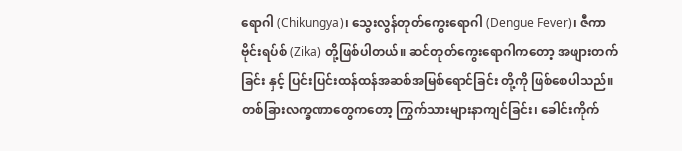ရောဂါ (Chikungya)၊ သွေးလွန်တုတ်ကွေးရောဂါ (Dengue Fever)၊ ဇီကာဗိုင်းရပ်စ် (Zika) တို့ဖြစ်ပါတယ်။ ဆင်တုတ်ကွေးရောဂါကတော့ အဖျားတက်ခြင်း နှင့် ပြင်းပြင်းထန်ထန်အဆစ်အမြစ်ရောင်ခြင်း တို့ကို ဖြစ်စေပါသည်။ တစ်ခြားလက္ခဏာတွေကတော့ ကြွက်သားများနာကျင်ခြင်း၊ ခေါင်းကိုက်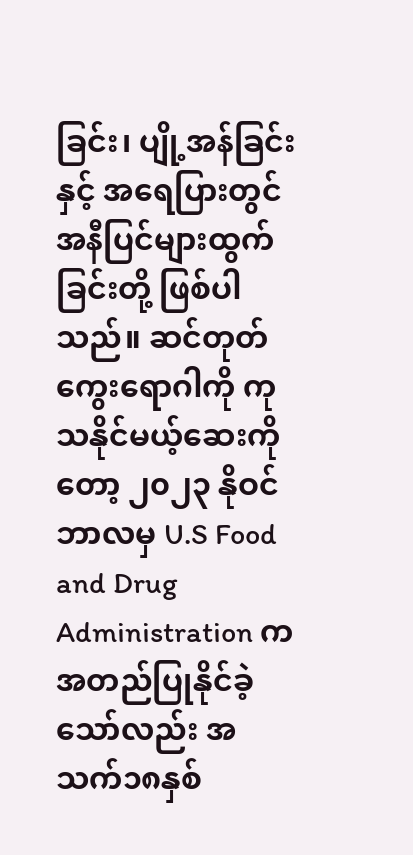ခြင်း၊ ပျို့အန်ခြင်းနှင့် အရေပြားတွင် အနီပြင်များထွက်ခြင်းတို့ ဖြစ်ပါသည်။ ဆင်တုတ်ကွေးရောဂါကို ကုသနိုင်မယ့်ဆေးကိုတော့ ၂၀၂၃ နိုဝင်ဘာလမှ U.S Food and Drug Administration က အတည်ပြုနိုင်ခဲ့သော်လည်း အသက်၁၈နှစ်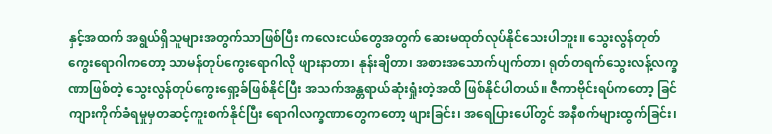နှင့်အထက် အရွယ်ရှိသူများအတွက်သာဖြစ်ပြီး ကလေးငယ်တွေအတွက် ဆေးမထုတ်လုပ်နိုင်သေးပါဘူး။ သွေးလွန်တုတ်ကွေးရောဂါကတော့ သာမန်တုပ်ကွေးရောဂါလို ဖျားနာတာ၊ နုန်းချိတာ၊ အစားအသောက်ပျက်တာ၊ ရုတ်တရက်သွေးလန့်လက္ခဏာဖြစ်တဲ့ သွေးလွန်တုပ်ကွေးရှော့ခ်ဖြစ်နိုင်ပြီး အသက်အန္တရာယ်ဆုံးရှုံးတဲ့အထိ ဖြစ်နိုင်ပါတယ်။ ဇီကာဗိုင်းရပ်ကတော့ ခြင်ကျားကိုက်ခံရမှုမှတဆင့်ကူးစက်နိုင်ပြီး ရောဂါလက္ခဏာတွေကတော့ ဖျားခြင်း၊ အရေပြားပေါ်တွင် အနီစက်များထွက်ခြင်း၊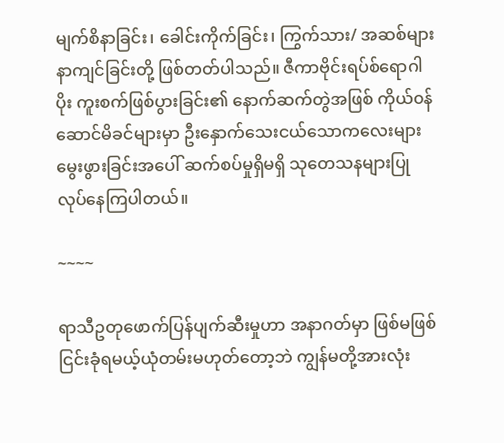မျက်စိနာခြင်း၊ ခေါင်းကိုက်ခြင်း၊ ကြွက်သား/ အဆစ်များ နာကျင်ခြင်းတို့ ဖြစ်တတ်ပါသည်။ ဇီကာဗိုင်းရပ်စ်ရောဂါပိုး ကူးစက်ဖြစ်ပွားခြင်း၏ နောက်ဆက်တွဲအဖြစ် ကိုယ်၀န်ဆောင်မိခင်များမှာ ဦးနှောက်သေးငယ်သောကလေးများ မွေးဖွားခြင်းအပေါ် ဆက်စပ်မှုရှိမရှိ သုတေသနများပြုလုပ်နေကြပါတယ်။

~~~~

ရာသီဥတုဖောက်ပြန်ပျက်ဆီးမှုဟာ အနာဂတ်မှာ ဖြစ်မဖြစ် ငြင်းခုံရမယ့်ယုံတမ်းမဟုတ်တော့ဘဲ ကျွန်မတို့အားလုံး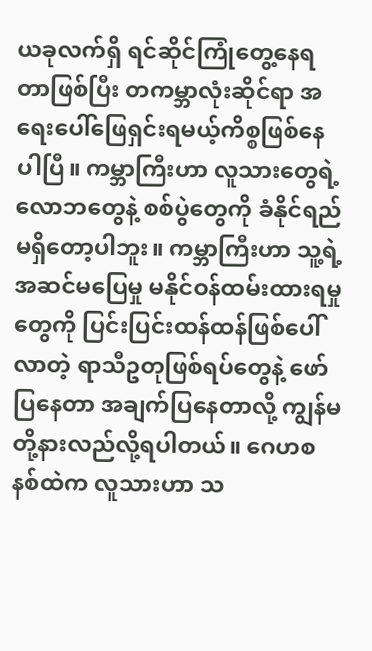ယခုလက်ရှိ ရင်ဆိုင်ကြုံတွေ့နေရတာဖြစ်ပြီး တကမ္ဘာလုံးဆိုင်ရာ အရေးပေါ်ဖြေရှင်းရမယ့်ကိစ္စဖြစ်နေပါပြီ။ ကမ္ဘာကြီးဟာ လူသားတွေရဲ့ လောဘတွေနဲ့ စစ်ပွဲတွေကို ခံနိုင်ရည်မရှိတော့ပါဘူး။ ကမ္ဘာကြီးဟာ သူ့ရဲ့အဆင်မပြေမှု မနိုင်ဝန်ထမ်းထားရမှုတွေကို ပြင်းပြင်းထန်ထန်ဖြစ်ပေါ်လာတဲ့ ရာသီဥတုဖြစ်ရပ်တွေနဲ့ ဖော်ပြနေတာ အချက်ပြနေတာလို့ ကျွန်မတို့နားလည်လို့ရပါတယ်။ ဂေဟစနစ်ထဲက လူသားဟာ သ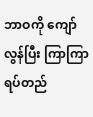ဘာဝကို ကျော်လွန်ပြီး ကြာကြာရပ်တည်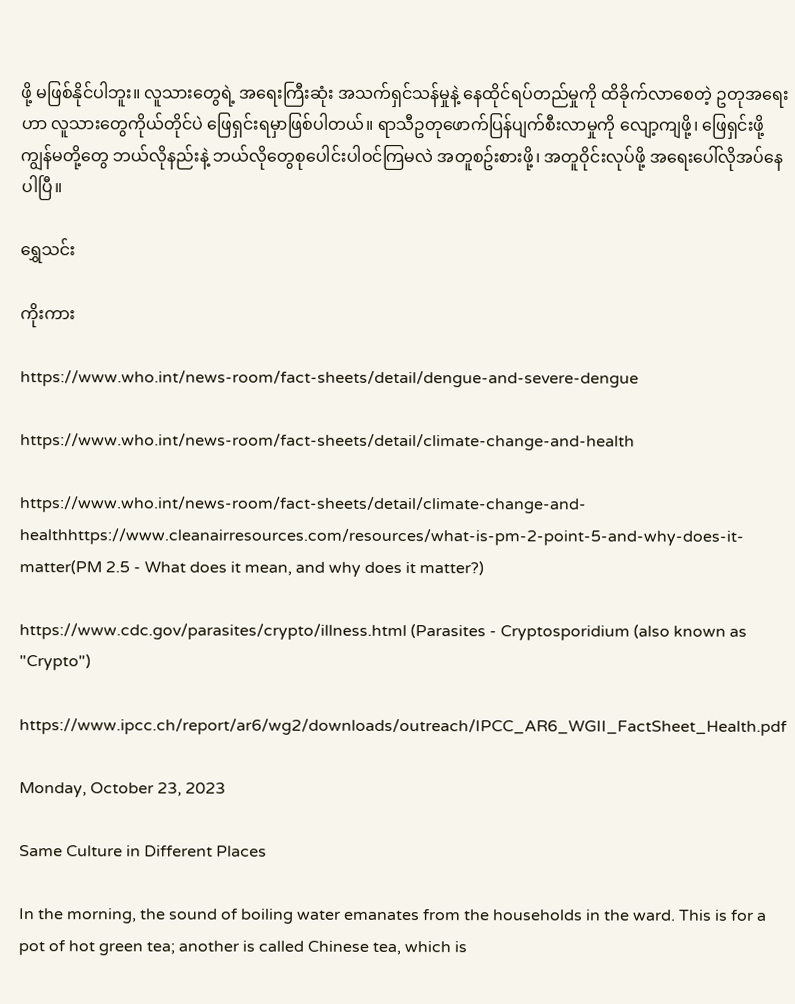ဖို့ မဖြစ်နိုင်ပါဘူး။ လူသားတွေရဲ့ အရေးကြီးဆုံး အသက်ရှင်သန်မှုနဲ့ နေထိုင်ရပ်တည်မှုကို ထိခိုက်လာစေတဲ့ ဥတုအရေးဟာ လူသားတွေကိုယ်တိုင်ပဲ ဖြေရှင်းရမှာဖြစ်ပါတယ်။ ရာသီဥတုဖောက်ပြန်ပျက်စီးလာမှုကို လျော့ကျဖို့၊ ဖြေရှင်းဖို့ ကျွန်မတို့တွေ ဘယ်လိုနည်းနဲ့ ဘယ်လိုတွေစုပေါင်းပါဝင်ကြမလဲ အတူစဥ်းစားဖို့၊ အတူဝိုင်းလုပ်ဖို့ အရေးပေါ်လိုအပ်နေပါပြီ။

ရွှေသင်း

ကိုးကား

https://www.who.int/news-room/fact-sheets/detail/dengue-and-severe-dengue

https://www.who.int/news-room/fact-sheets/detail/climate-change-and-health

https://www.who.int/news-room/fact-sheets/detail/climate-change-and-healthhttps://www.cleanairresources.com/resources/what-is-pm-2-point-5-and-why-does-it-matter(PM 2.5 - What does it mean, and why does it matter?)

https://www.cdc.gov/parasites/crypto/illness.html (Parasites - Cryptosporidium (also known as "Crypto")

https://www.ipcc.ch/report/ar6/wg2/downloads/outreach/IPCC_AR6_WGII_FactSheet_Health.pdf

Monday, October 23, 2023

Same Culture in Different Places

In the morning, the sound of boiling water emanates from the households in the ward. This is for a pot of hot green tea; another is called Chinese tea, which is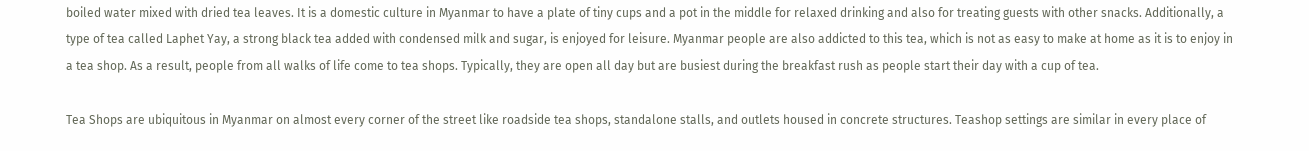boiled water mixed with dried tea leaves. It is a domestic culture in Myanmar to have a plate of tiny cups and a pot in the middle for relaxed drinking and also for treating guests with other snacks. Additionally, a type of tea called Laphet Yay, a strong black tea added with condensed milk and sugar, is enjoyed for leisure. Myanmar people are also addicted to this tea, which is not as easy to make at home as it is to enjoy in a tea shop. As a result, people from all walks of life come to tea shops. Typically, they are open all day but are busiest during the breakfast rush as people start their day with a cup of tea.

Tea Shops are ubiquitous in Myanmar on almost every corner of the street like roadside tea shops, standalone stalls, and outlets housed in concrete structures. Teashop settings are similar in every place of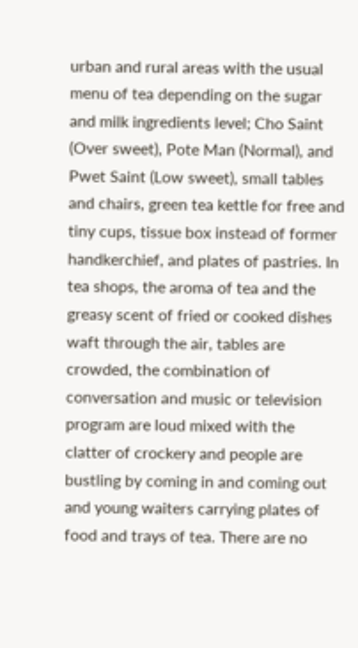urban and rural areas with the usual menu of tea depending on the sugar and milk ingredients level; Cho Saint (Over sweet), Pote Man (Normal), and Pwet Saint (Low sweet), small tables and chairs, green tea kettle for free and tiny cups, tissue box instead of former handkerchief, and plates of pastries. In tea shops, the aroma of tea and the greasy scent of fried or cooked dishes waft through the air, tables are crowded, the combination of conversation and music or television program are loud mixed with the clatter of crockery and people are bustling by coming in and coming out and young waiters carrying plates of food and trays of tea. There are no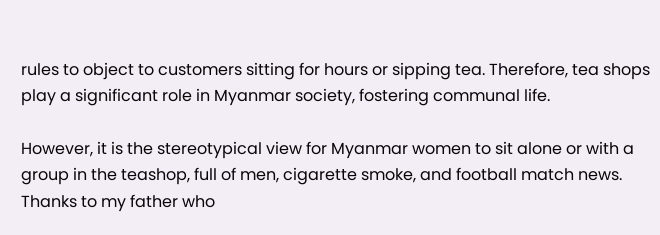rules to object to customers sitting for hours or sipping tea. Therefore, tea shops play a significant role in Myanmar society, fostering communal life.

However, it is the stereotypical view for Myanmar women to sit alone or with a group in the teashop, full of men, cigarette smoke, and football match news. Thanks to my father who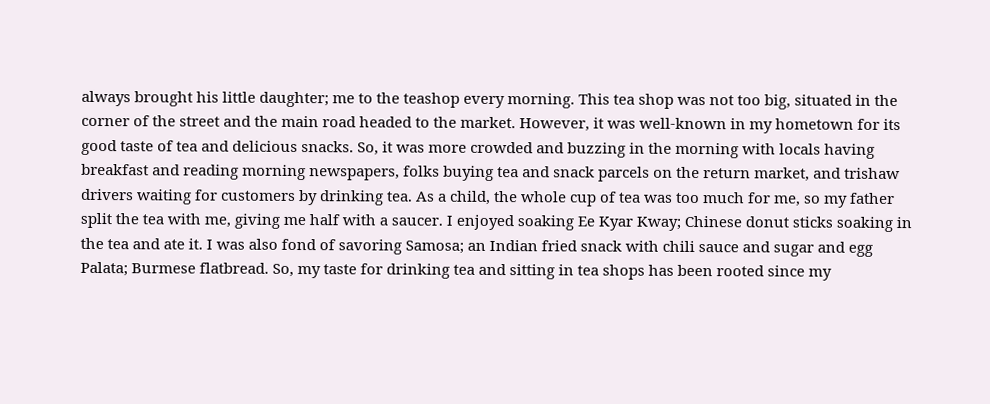always brought his little daughter; me to the teashop every morning. This tea shop was not too big, situated in the corner of the street and the main road headed to the market. However, it was well-known in my hometown for its good taste of tea and delicious snacks. So, it was more crowded and buzzing in the morning with locals having breakfast and reading morning newspapers, folks buying tea and snack parcels on the return market, and trishaw drivers waiting for customers by drinking tea. As a child, the whole cup of tea was too much for me, so my father split the tea with me, giving me half with a saucer. I enjoyed soaking Ee Kyar Kway; Chinese donut sticks soaking in the tea and ate it. I was also fond of savoring Samosa; an Indian fried snack with chili sauce and sugar and egg Palata; Burmese flatbread. So, my taste for drinking tea and sitting in tea shops has been rooted since my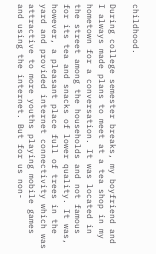childhood.

During college semester breaks, my boyfriend and I always made plans to meet at a tea shop in my hometown for a conversation. It was located in the street among the households and not famous for its tea and snacks of lower quality. It was, however, a pleasant place full of trees in the yard and provided internet connectivity which was attractive to more youths playing mobile games and using the internet. But for us non-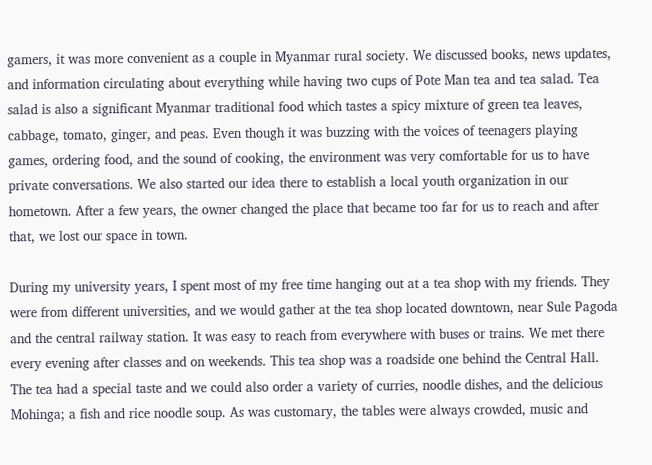gamers, it was more convenient as a couple in Myanmar rural society. We discussed books, news updates, and information circulating about everything while having two cups of Pote Man tea and tea salad. Tea salad is also a significant Myanmar traditional food which tastes a spicy mixture of green tea leaves, cabbage, tomato, ginger, and peas. Even though it was buzzing with the voices of teenagers playing games, ordering food, and the sound of cooking, the environment was very comfortable for us to have private conversations. We also started our idea there to establish a local youth organization in our hometown. After a few years, the owner changed the place that became too far for us to reach and after that, we lost our space in town.

During my university years, I spent most of my free time hanging out at a tea shop with my friends. They were from different universities, and we would gather at the tea shop located downtown, near Sule Pagoda and the central railway station. It was easy to reach from everywhere with buses or trains. We met there every evening after classes and on weekends. This tea shop was a roadside one behind the Central Hall. The tea had a special taste and we could also order a variety of curries, noodle dishes, and the delicious Mohinga; a fish and rice noodle soup. As was customary, the tables were always crowded, music and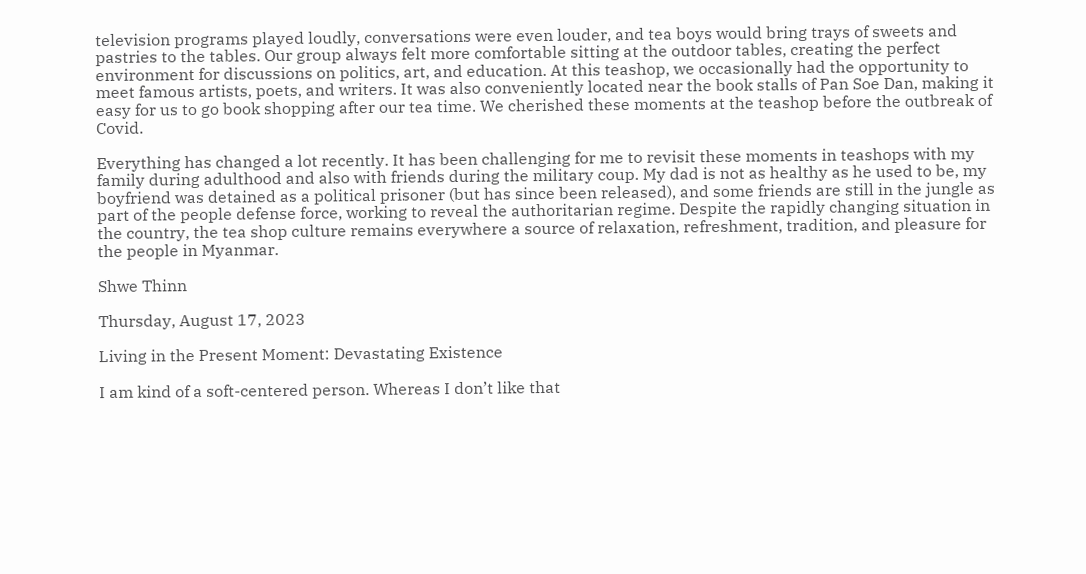television programs played loudly, conversations were even louder, and tea boys would bring trays of sweets and pastries to the tables. Our group always felt more comfortable sitting at the outdoor tables, creating the perfect environment for discussions on politics, art, and education. At this teashop, we occasionally had the opportunity to meet famous artists, poets, and writers. It was also conveniently located near the book stalls of Pan Soe Dan, making it easy for us to go book shopping after our tea time. We cherished these moments at the teashop before the outbreak of Covid.

Everything has changed a lot recently. It has been challenging for me to revisit these moments in teashops with my family during adulthood and also with friends during the military coup. My dad is not as healthy as he used to be, my boyfriend was detained as a political prisoner (but has since been released), and some friends are still in the jungle as part of the people defense force, working to reveal the authoritarian regime. Despite the rapidly changing situation in the country, the tea shop culture remains everywhere a source of relaxation, refreshment, tradition, and pleasure for the people in Myanmar.

Shwe Thinn

Thursday, August 17, 2023

Living in the Present Moment: Devastating Existence

I am kind of a soft-centered person. Whereas I don’t like that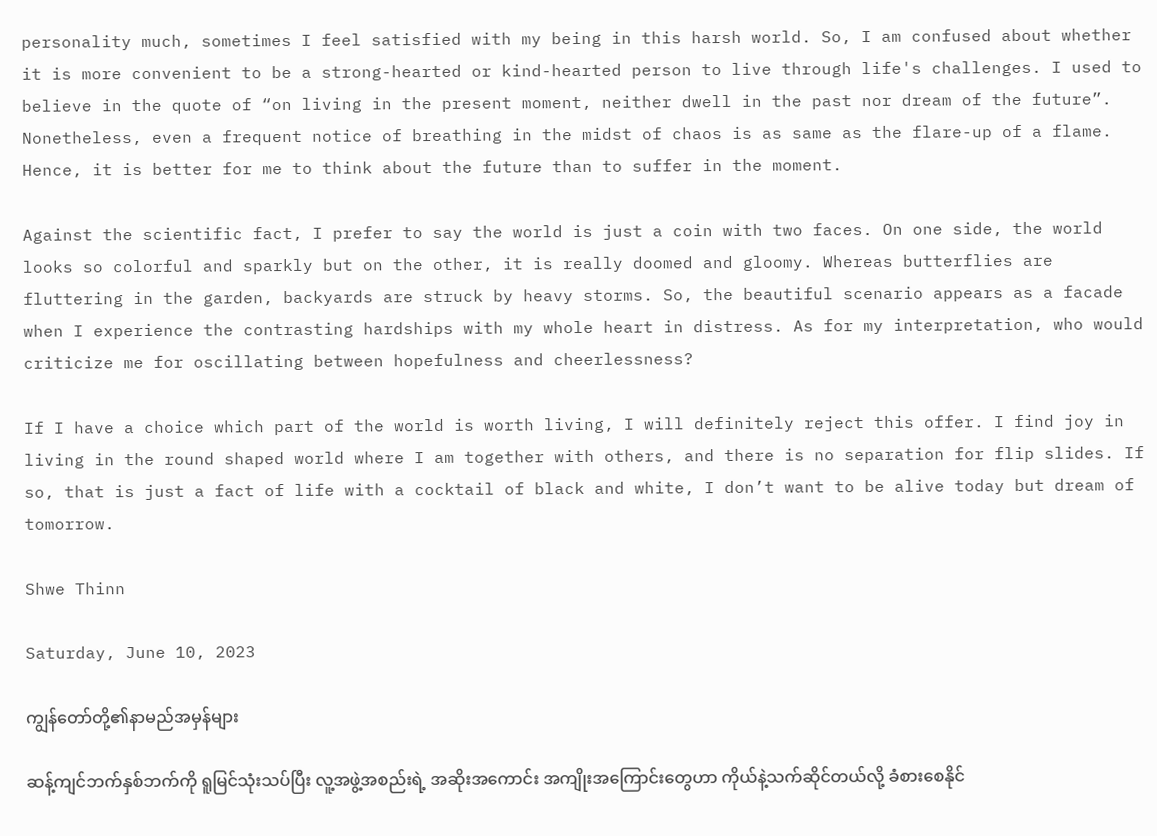personality much, sometimes I feel satisfied with my being in this harsh world. So, I am confused about whether it is more convenient to be a strong-hearted or kind-hearted person to live through life's challenges. I used to believe in the quote of “on living in the present moment, neither dwell in the past nor dream of the future”. Nonetheless, even a frequent notice of breathing in the midst of chaos is as same as the flare-up of a flame. Hence, it is better for me to think about the future than to suffer in the moment.

Against the scientific fact, I prefer to say the world is just a coin with two faces. On one side, the world looks so colorful and sparkly but on the other, it is really doomed and gloomy. Whereas butterflies are fluttering in the garden, backyards are struck by heavy storms. So, the beautiful scenario appears as a facade when I experience the contrasting hardships with my whole heart in distress. As for my interpretation, who would criticize me for oscillating between hopefulness and cheerlessness?

If I have a choice which part of the world is worth living, I will definitely reject this offer. I find joy in living in the round shaped world where I am together with others, and there is no separation for flip slides. If so, that is just a fact of life with a cocktail of black and white, I don’t want to be alive today but dream of tomorrow.

Shwe Thinn

Saturday, June 10, 2023

ကျွန်တော်တို့၏နာမည်အမှန်များ

ဆန့်ကျင်ဘက်နှစ်ဘက်ကို ရူမြင်သုံးသပ်ပြီး လူ့အဖွဲ့အစည်းရဲ့ အဆိုးအကောင်း အကျိုးအကြောင်းတွေဟာ ကိုယ်နဲ့သက်ဆိုင်တယ်လို့ ခံစားစေနိုင်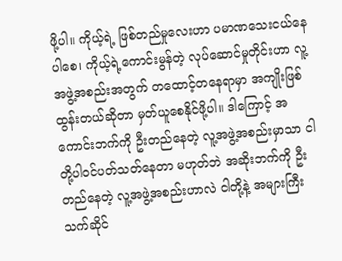ဖို့ပါ။ ကိုယ့်ရဲ့ ဖြစ်တည်မှုလေးဟာ ပမာဏသေးငယ်နေပါစေ၊ ကိုယ့်ရဲ့ကောင်းမွန်တဲ့ လုပ်ဆောင်မှုတိုင်းဟာ လူ့အဖွဲ့အစည်းအတွက် တထောင့်တနေရာမှာ အကျိုးဖြစ်ထွန်းတယ်ဆိုတာ မှတ်ယူစေနိုင်ဖို့ပါ။ ဒါကြောင့် အကောင်းဘက်ကို ဦးတည်နေတဲ့ လူ့အဖွဲ့အစည်းမှာသာ ငါတို့ပါဝင်ပတ်သတ်နေတာ မဟုတ်ဘဲ အဆိုးဘက်ကို ဦးတည်နေတဲ့ လူ့အဖွဲ့အစည်းဟာလဲ ငါတို့နဲ့ အများကြီးသက်ဆိုင်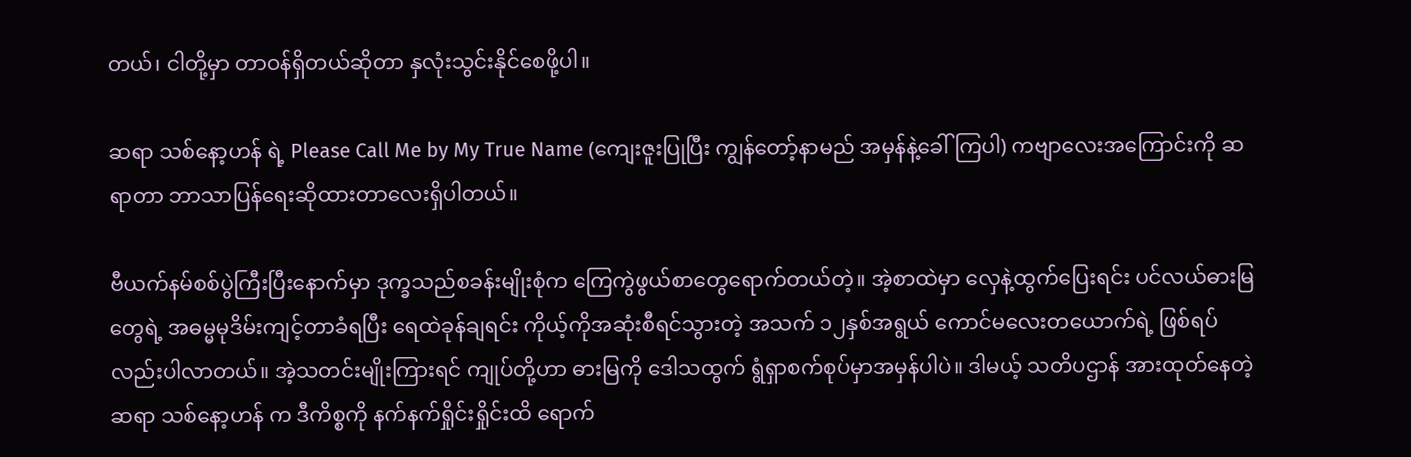တယ်၊ ငါတို့မှာ တာဝန်ရှိတယ်ဆိုတာ နှလုံးသွင်းနိုင်စေဖို့ပါ။

ဆရာ သစ်နော့ဟန် ရဲ့ Please Call Me by My True Name (ကျေးဇူးပြုပြီး ကျွန်တော့်နာမည် အမှန်နဲ့ခေါ်ကြပါ) ကဗျာလေးအကြောင်းကို ဆရာတာ ဘာသာပြန်ရေးဆိုထားတာလေးရှိပါတယ်။

ဗီယက်နမ်စစ်ပွဲကြီးပြီးနောက်မှာ ဒုက္ခသည်စခန်းမျိုးစုံက ကြေကွဲဖွယ်စာတွေရောက်တယ်တဲ့။ အဲ့စာထဲမှာ လှေနဲ့ထွက်ပြေးရင်း ပင်လယ်ဓားမြတွေရဲ့ အဓမ္မမုဒိမ်းကျင့်တာခံရပြီး ရေထဲခုန်ချရင်း ကိုယ့်ကိုအဆုံးစီရင်သွားတဲ့ အသက် ၁၂နှစ်အရွယ် ကောင်မလေးတယောက်ရဲ့ ဖြစ်ရပ်လည်းပါလာတယ်။ အဲ့သတင်းမျိုးကြားရင် ကျုပ်တို့ဟာ ဓားမြကို ဒေါသထွက် ရွံရှာစက်စုပ်မှာအမှန်ပါပဲ။ ဒါမယ့် သတိပဌာန် အားထုတ်နေတဲ့ ဆရာ သစ်နော့ဟန် က ဒီကိစ္စကို နက်နက်ရှိုင်းရှိုင်းထိ ရောက်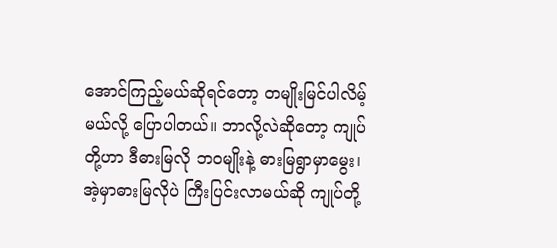အောင်ကြည့်မယ်ဆိုရင်တော့ တမျိုးမြင်ပါလိမ့်မယ်လို့ ပြောပါတယ်။ ဘာလို့လဲဆိုတော့ ကျုပ်တို့ဟာ ဒီဓားမြလို ဘဝမျိုးနဲ့ ဓားမြရွာမှာမွေး၊ အဲ့မှာဓားမြလိုပဲ ကြီးပြင်းလာမယ်ဆို ကျုပ်တို့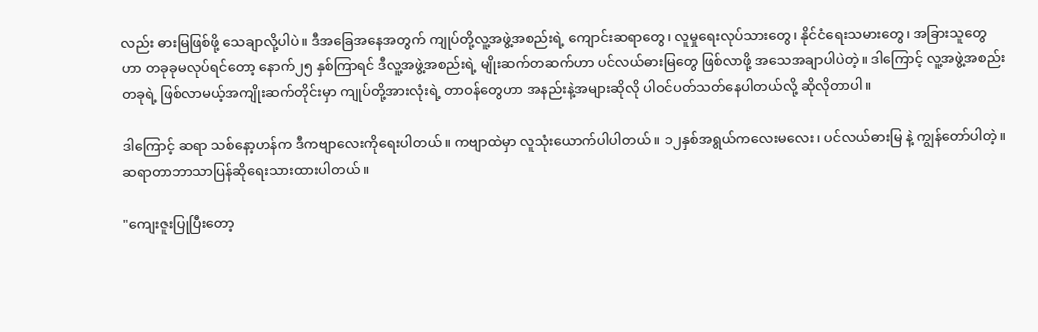လည်း ဓားမြဖြစ်ဖို့ သေချာလို့ပါပဲ။ ဒီအခြေအနေအတွက် ကျုပ်တို့လူ့အဖွဲ့အစည်းရဲ့ ကျောင်းဆရာတွေ၊ လူမှုရေးလုပ်သားတွေ၊ နိုင်ငံရေးသမားတွေ၊ အခြားသူတွေဟာ တခုခုမလုပ်ရင်တော့ နောက်၂၅ နှစ်ကြာရင် ဒီလူ့အဖွဲ့အစည်းရဲ့ မျိုးဆက်တဆက်ဟာ ပင်လယ်ဓားမြတွေ ဖြစ်လာဖို့ အသေအချာပါပဲတဲ့။ ဒါကြောင့် လူ့အဖွဲ့အစည်းတခုရဲ့ ဖြစ်လာမယ့်အကျိုးဆက်တိုင်းမှာ ကျုပ်တို့အားလုံးရဲ့ တာဝန်တွေဟာ အနည်းနဲ့အများဆိုလို ပါဝင်ပတ်သတ်နေပါတယ်လို့ ဆိုလိုတာပါ။

ဒါကြောင့် ဆရာ သစ်နော့ဟန်က ဒီကဗျာလေးကိုရေးပါတယ်။ ကဗျာထဲမှာ လူသုံးယောက်ပါပါတယ်။ ၁၂နှစ်အရွယ်ကလေးမလေး၊ ပင်လယ်ဓားမြ နဲ့ ကျွန်တော်ပါတဲ့။ ဆရာတာဘာသာပြန်ဆိုရေးသားထားပါတယ်။

"ကျေးဇူးပြုပြီးတော့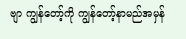ဗျာ ကျွန်တော့်ကို ကျွန်တော့်နာမည်အမှန်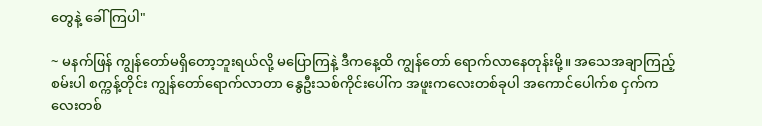တွေနဲ့ ခေါ်ကြပါ"

~ မနက်ဖြန် ကျွန်တော်မရှိတော့ဘူးရယ်လို့ မပြောကြနဲ့ ဒီကနေ့ထိ ကျွန်တော် ရောက်လာနေတုန်းမို့။ အသေအချာကြည့်စမ်းပါ စက္ကန့်တိုင်း ကျွန်တော်ရောက်လာတာ နွေဦးသစ်ကိုင်းပေါ်က အဖူးကလေးတစ်ခုပါ အကောင်ပေါက်စ ငှက်ကလေးတစ်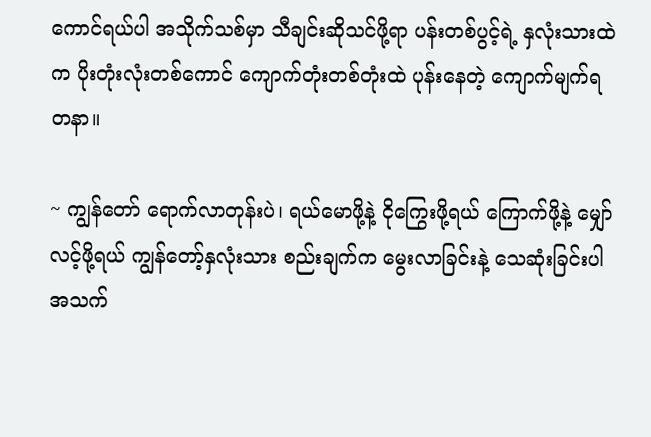ကောင်ရယ်ပါ အသိုက်သစ်မှာ သီချင်းဆိုသင်ဖို့ရာ ပန်းတစ်ပွင့်ရဲ့ နှလုံးသားထဲက ပိုးတုံးလုံးတစ်ကောင် ကျောက်တုံးတစ်တုံးထဲ ပုန်းနေတဲ့ ကျောက်မျက်ရတနာ။

~ ကျွန်တော် ရောက်လာတုန်းပဲ၊ ရယ်မောဖို့နဲ့ ငိုကြွေးဖို့ရယ် ကြောက်ဖို့နဲ့ မျှော်လင့်ဖို့ရယ် ကျွန်တော့်နှလုံးသား စည်းချက်က မွေးလာခြင်းနဲ့ သေဆုံးခြင်းပါ အသက်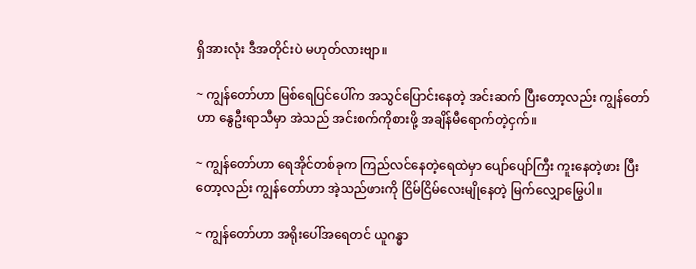ရှိအားလုံး ဒီအတိုင်းပဲ မဟုတ်လားဗျာ။

~ ကျွန်တော်ဟာ မြစ်ရေပြင်ပေါ်က အသွင်ပြောင်းနေတဲ့ အင်းဆက် ပြီးတော့လည်း ကျွန်တော်ဟာ နွေဦးရာသီမှာ အဲသည် အင်းစက်ကိုစားဖို့ အချိန်မီရောက်တဲ့ငှက်။

~ ကျွန်တော်ဟာ ရေအိုင်တစ်ခုက ကြည်လင်နေတဲ့ရေထဲမှာ ပျော်ပျော်ကြီး ကူးနေတဲ့ဖား ပြီးတော့လည်း ကျွန်တော်ဟာ အဲ့သည်ဖားကို ငြိမ်ငြိမ်လေးမျိုနေတဲ့ မြက်လျှောမြွေပါ။

~ ကျွန်တော်ဟာ အရိုးပေါ်အရေတင် ယူဂန္ဓာ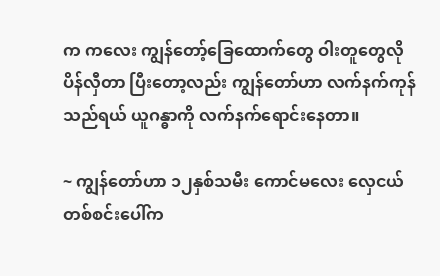က ကလေး ကျွန်တော့်ခြေထောက်တွေ ဝါးတူတွေလို ပိန်လှီတာ ပြီးတော့လည်း ကျွန်တော်ဟာ လက်နက်ကုန်သည်ရယ် ယူဂန္ဓာကို လက်နက်ရောင်းနေတာ။

~ ကျွန်တော်ဟာ ၁၂နှစ်သမီး ကောင်မလေး လှေငယ်တစ်စင်းပေါ်က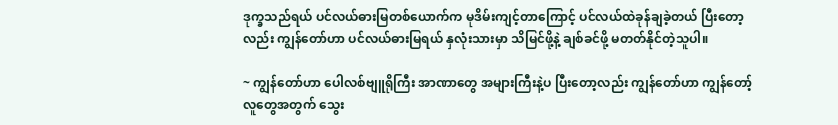ဒုက္ခသည်ရယ် ပင်လယ်ဓားမြတစ်ယောက်က မုဒိမ်းကျင့်တာကြောင့် ပင်လယ်ထဲခုန်ချခဲ့တယ် ပြီးတော့လည်း ကျွန်တော်ဟာ ပင်လယ်ဓားမြရယ် နှလုံးသားမှာ သိမြင်ဖို့နဲ့ ချစ်ခင်ဖို့ မတတ်နိုင်တဲ့သူပါ။

~ ကျွန်တော်ဟာ ပေါလစ်ဗျူရိုကြီး အာဏာတွေ အများကြီးနဲ့ပ ပြီးတော့လည်း ကျွန်တော်ဟာ ကျွန်တော့်လူတွေအတွက် သွေး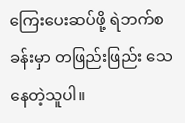ကြေးပေးဆပ်ဖို့ ရဲဘက်စခန်းမှာ တဖြည်းဖြည်း သေနေတဲ့သူပါ။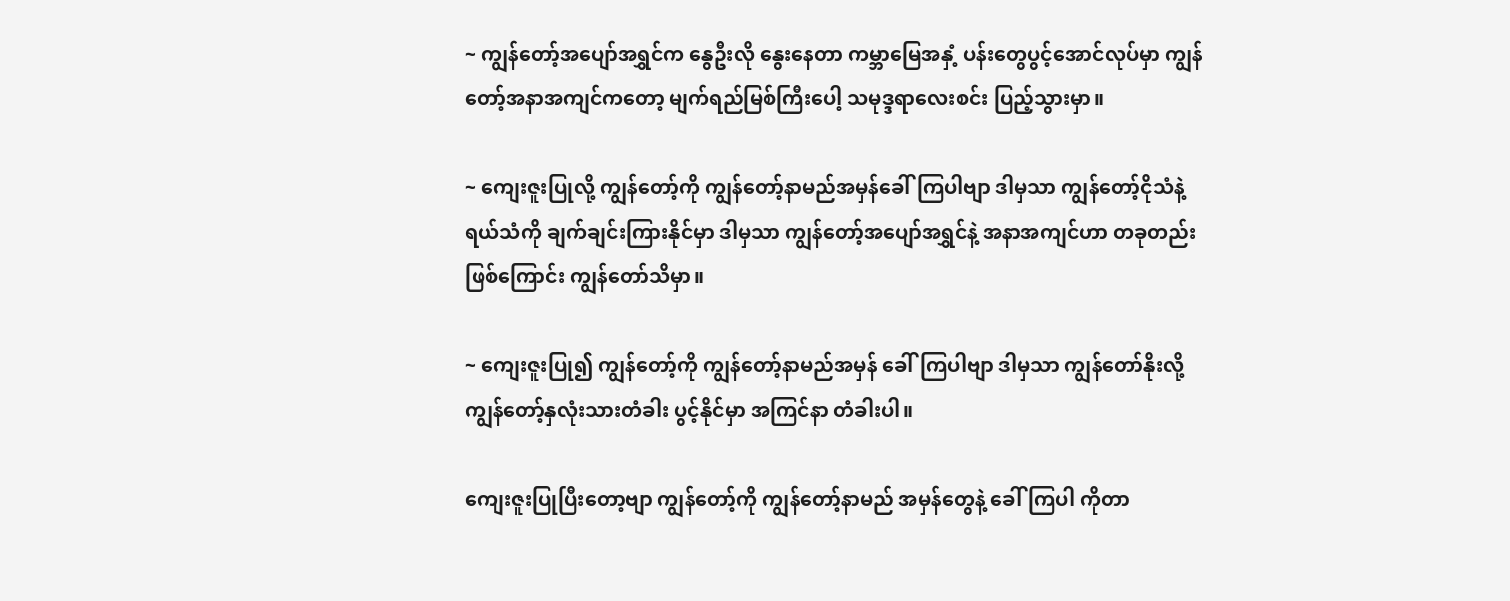~ ကျွန်တော့်အပျော်အရွှင်က နွေဦးလို နွေးနေတာ ကမ္ဘာမြေအနှံ့ ပန်းတွေပွင့်အောင်လုပ်မှာ ကျွန်တော့်အနာအကျင်ကတော့ မျက်ရည်မြစ်ကြီးပေါ့ သမုဒ္ဒရာလေးစင်း ပြည့်သွားမှာ။

~ ကျေးဇူးပြုလို့ ကျွန်တော့်ကို ကျွန်တော့်နာမည်အမှန်ခေါ်ကြပါဗျာ ဒါမှသာ ကျွန်တော့်ငိုသံနဲ့ ရယ်သံကို ချက်ချင်းကြားနိုင်မှာ ဒါမှသာ ကျွန်တော့်အပျော်အရွှင်နဲ့ အနာအကျင်ဟာ တခုတည်းဖြစ်ကြောင်း ကျွန်တော်သိမှာ။

~ ကျေးဇူးပြု၍ ကျွန်တော့်ကို ကျွန်တော့်နာမည်အမှန် ခေါ်ကြပါဗျာ ဒါမှသာ ကျွန်တော်နိုးလို့ ကျွန်တော့်နှလုံးသားတံခါး ပွင့်နိုင်မှာ အကြင်နာ တံခါးပါ။

ကျေးဇူးပြုပြီးတော့ဗျာ ကျွန်တော့်ကို ကျွန်တော့်နာမည် အမှန်တွေနဲ့ ခေါ်ကြပါ ကိုတာ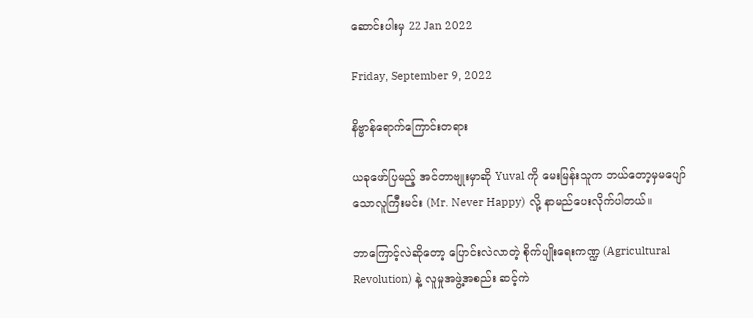ဆောင်းပါးမှ 22 Jan 2022

Friday, September 9, 2022

နိဗ္ဗာန်ရောက်ကြောင်းတရား

ယခုဖော်ပြမည့် အင်တာဗျုးမှာဆို Yuval ကို မေးမြန်းသူက ဘယ်တော့မှမပျော်သောလူကြီးမင်း (Mr. Never Happy) လို့ နာမည်ပေးလိုက်ပါတယ်။

ဘာကြောင့်လဲဆိုတော့ ပြောင်းလဲလာတဲ့ စိုက်ပျိုးရေးကဏ္ဍ (Agricultural Revolution) နဲ့ လူမှုအဖွဲ့အစည်း ဆင့်ကဲ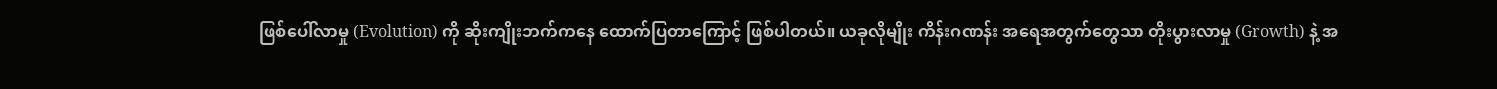ဖြစ်ပေါ်လာမှု (Evolution) ကို ဆိုးကျိုးဘက်ကနေ ထောက်ပြတာကြောင့် ဖြစ်ပါတယ်။ ယခုလိုမျိုး ကိန်းဂဏန်း အရေအတွက်တွေသာ တိုးပွားလာမှု (Growth) နဲ့ အ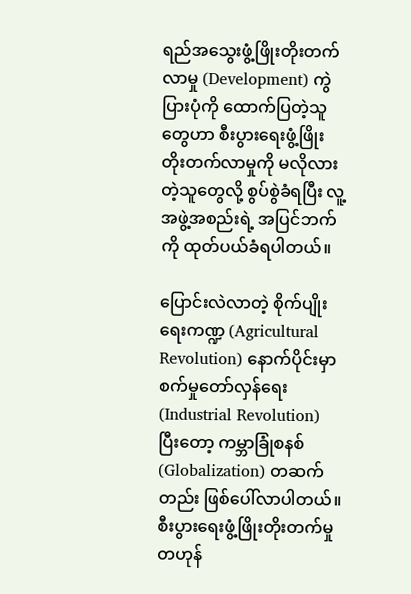ရည်အသွေးဖွံ့ဖြိုးတိုးတက်လာမှု (Development) ကွဲပြားပုံကို ထောက်ပြတဲ့သူတွေဟာ စီးပွားရေးဖွံ့ဖြိုးတိုးတက်လာမှုကို မလိုလားတဲ့သူတွေလို့ စွပ်စွဲခံရပြီး လူ့အဖွဲ့အစည်းရဲ့ အပြင်ဘက်ကို ထုတ်ပယ်ခံရပါတယ်။

ပြောင်းလဲလာတဲ့ စိုက်ပျိုးရေးကဏ္ဍ (Agricultural Revolution) နောက်ပိုင်းမှာ စက်မှုတော်လှန်ရေး (Industrial Revolution) ပြီးတော့ ကမ္ဘာခြုံစနစ် (Globalization) တဆက်တည်း ဖြစ်ပေါ်လာပါတယ်။ စီးပွားရေးဖွံ့ဖြိုးတိုးတက်မှု တဟုန်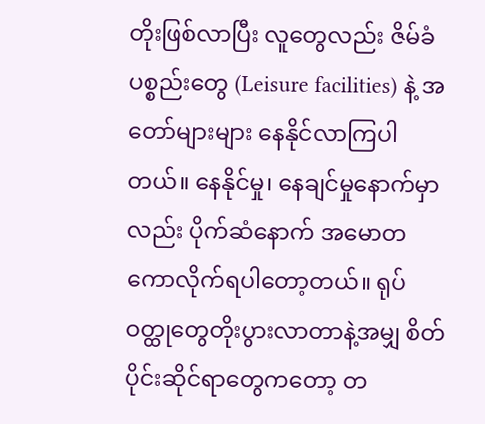တိုးဖြစ်လာပြီး လူတွေလည်း ဇိမ်ခံပစ္စည်းတွေ (Leisure facilities) နဲ့ အတော်များများ နေနိုင်လာကြပါတယ်။ နေနိုင်မှု၊ နေချင်မှုနောက်မှာလည်း ပိုက်ဆံနောက် အမောတကောလိုက်ရပါတော့တယ်။ ရုပ်ဝတ္ထုတွေတိုးပွားလာတာနဲ့အမျှ စိတ်ပိုင်းဆိုင်ရာတွေကတော့ တ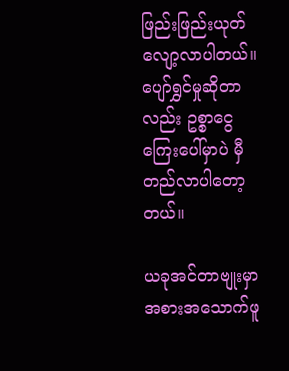ဖြည်းဖြည်းယုတ်လျော့လာပါတယ်။ ပျော်ရွှင်မှုဆိုတာလည်း ဥစ္စာငွေကြေးပေါ်မှာပဲ မှီတည်လာပါတော့တယ်။

ယခုအင်တာဗျုးမှာ အစားအသောက်ဖူ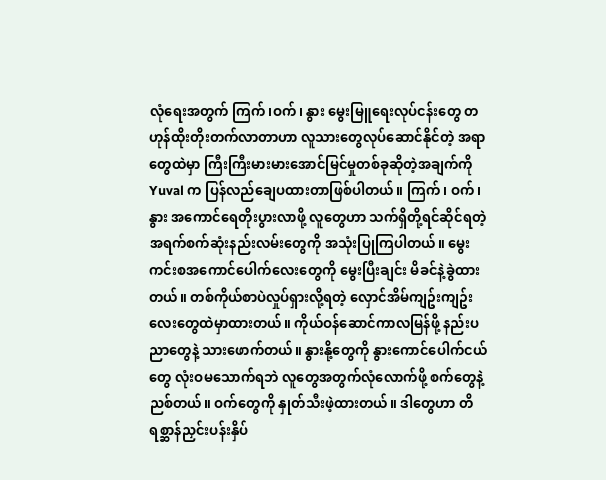လုံရေးအတွက် ကြက်၊ဝက်၊ နွား မွေးမြူရေးလုပ်ငန်းတွေ တဟုန်ထိုးတိုးတက်လာတာဟာ လူသားတွေလုပ်ဆောင်နိုင်တဲ့ အရာတွေထဲမှာ ကြီးကြီးမားမားအောင်မြင်မှုတစ်ခုဆိုတဲ့အချက်ကို Yuval က ပြန်လည်ချေပထားတာဖြစ်ပါတယ်။ ကြက်၊ ဝက်၊ နွား အကောင်ရေတိုးပွားလာဖို့ လူတွေဟာ သက်ရှိတို့ရင်ဆိုင်ရတဲ့ အရက်စက်ဆုံးနည်းလမ်းတွေကို အသုံးပြုကြပါတယ်။ မွေးကင်းစအကောင်ပေါက်လေးတွေကို မွေးပြီးချင်း မိခင်နဲ့ခွဲထားတယ်။ တစ်ကိုယ်စာပဲလှုပ်ရှားလို့ရတဲ့ လှောင်အိမ်ကျဥ်းကျဥ်းလေးတွေထဲမှာထားတယ်။ ကိုယ်ဝန်ဆောင်ကာလမြန်ဖို့ နည်းပညာတွေနဲ့ သားဖောက်တယ်။ နွားနို့တွေကို နွားကောင်ပေါက်ငယ်တွေ လုံးဝမသောက်ရဘဲ လူတွေအတွက်လုံလောက်ဖို့ စက်တွေနဲ့ညစ်တယ်။ ဝက်တွေကို နှုတ်သီးဖဲ့ထားတယ်။ ဒါတွေဟာ တိရစ္ဆာန်ညှင်းပန်းနှိပ်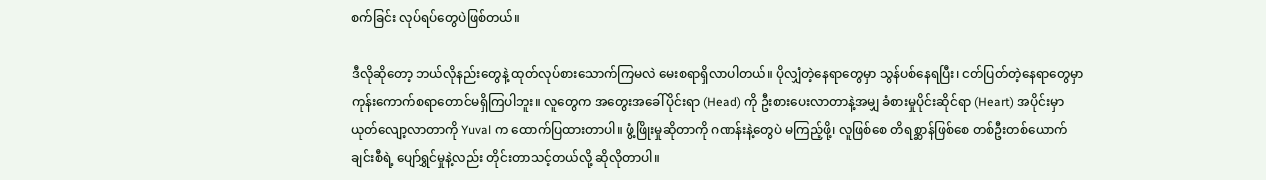စက်ခြင်း လုပ်ရပ်တွေပဲဖြစ်တယ်။

ဒီလိုဆိုတော့ ဘယ်လိုနည်းတွေနဲ့ ထုတ်လုပ်စားသောက်ကြမလဲ မေးစရာရှိလာပါတယ်။ ပိုလျှံတဲ့နေရာတွေမှာ သွန်ပစ်နေရပြီး၊ ငတ်ပြတ်တဲ့နေရာတွေမှာ ကုန်းကောက်စရာတောင်မရှိကြပါဘူး။ လူတွေက အတွေးအခေါ်ပိုင်းရာ (Head) ကို ဦးစားပေးလာတာနဲ့အမျှ ခံစားမှုပိုင်းဆိုင်ရာ (Heart) အပိုင်းမှာ ယုတ်လျော့လာတာကို Yuval က ထောက်ပြထားတာပါ။ ဖွံ့ဖြိုးမှုဆိုတာကို ဂဏန်းနဲ့တွေပဲ မကြည့်ဖို့၊ လူဖြစ်စေ တိရစ္ဆာန်ဖြစ်စေ တစ်ဦးတစ်ယောက်ချင်းစီရဲ့ ပျော်ရွှင်မှုနဲ့လည်း တိုင်းတာသင့်တယ်လို့ ဆိုလိုတာပါ။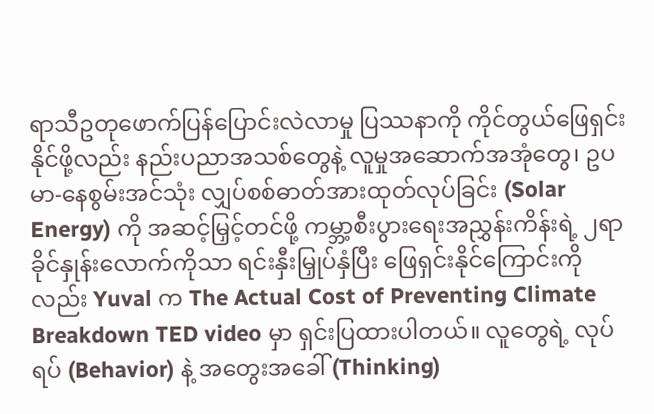ရာသီဥတုဖောက်ပြန်ပြောင်းလဲလာမှု ပြဿနာကို ကိုင်တွယ်ဖြေရှင်းနိုင်ဖို့လည်း နည်းပညာအသစ်တွေနဲ့ လူမှုအဆောက်အအုံတွေ၊ ဥပမာ-နေစွမ်းအင်သုံး လျှပ်စစ်ဓာတ်အားထုတ်လုပ်ခြင်း (Solar Energy) ကို အဆင့်မြှင့်တင်ဖို့ ကမ္ဘာ့စီးပွား‌ရေးအညွှန်းကိန်းရဲ့ ၂ရာခိုင်နှုန်းလောက်ကိုသာ ရင်းနှီးမြှုပ်နှံပြီး ဖြေရှင်းနိုင်ကြောင်းကိုလည်း Yuval က The Actual Cost of Preventing Climate Breakdown TED video မှာ ရှင်းပြထားပါတယ်။ လူတွေရဲ့ လုပ်ရပ် (Behavior) နဲ့ အတွေးအခေါ် (Thinking)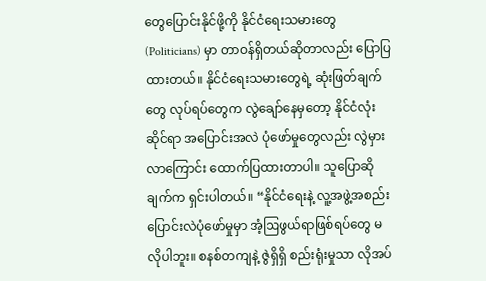တွေပြောင်းနိုင်ဖို့ကို နိုင်ငံရေးသမားတွေ (Politicians) မှာ တာဝန်ရှိတယ်ဆိုတာလည်း ပြောပြထားတယ်။ နိုင်ငံရေးသမားတွေရဲ့ ဆုံးဖြတ်ချက်တွေ လုပ်ရပ်တွေက လွဲချော်နေမှတော့ နိုင်ငံလုံးဆိုင်ရာ အပြောင်းအလဲ ပုံ‌ဖော်မှုတွေလည်း လွဲမှားလာကြောင်း ထောက်ပြထားတာပါ။ သူပြောဆိုချက်က ရှင်းပါတယ်။ “နိုင်ငံရေးနဲ့ လူ့အဖွဲ့အစည်း ပြောင်းလဲပုံဖော်မှုမှာ အံ့ဩဖွယ်ရာဖြစ်ရပ်တွေ မလိုပါဘူး။ စနစ်တကျနဲ့ ဇွဲရှိရှိ စည်းရုံးမှုသာ လိုအပ်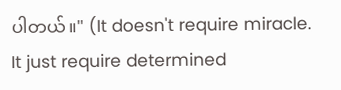ပါတယ်။" (It doesn't require miracle. It just require determined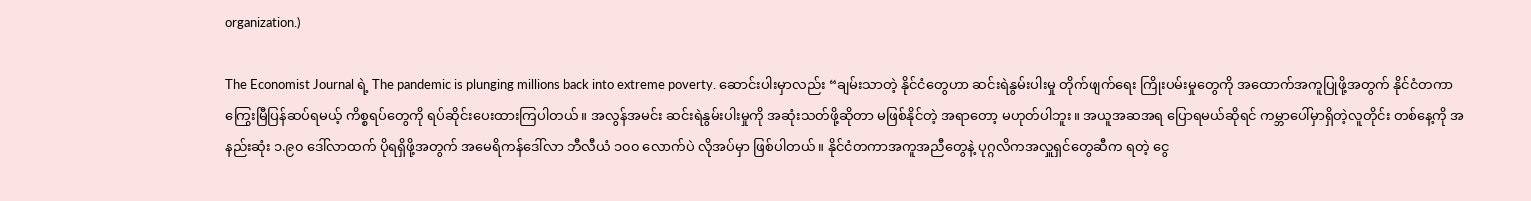organization.)

The Economist Journal ရဲ့ The pandemic is plunging millions back into extreme poverty. ဆောင်းပါးမှာလည်း “ချမ်းသာတဲ့ နိုင်ငံတွေဟာ ဆင်းရဲနွမ်းပါးမှု တိုက်ဖျက်ရေး ကြိုးပမ်းမှုတွေကို အထောက်အကူပြုဖို့အတွက် နိုင်ငံတကာ ကြွေးမြီပြန်ဆပ်ရမယ့် ကိစ္စရပ်တွေကို ရပ်ဆိုင်းပေးထားကြပါတယ်။ အလွန်အမင်း ဆင်းရဲနွမ်းပါးမှုကို အဆုံးသတ်ဖို့ဆိုတာ မဖြစ်နိုင်တဲ့ အရာတော့ မဟုတ်ပါဘူး။ အယူအဆအရ ပြောရမယ်ဆိုရင် ကမ္ဘာပေါ်မှာရှိတဲ့လူတိုင်း တစ်နေ့ကို အနည်းဆုံး ၁.၉၀ ဒေါ်လာထက် ပိုရရှိဖို့အတွက် အမေရိကန်ဒေါ်လာ ဘီလီယံ ၁၀၀ လောက်ပဲ လိုအပ်မှာ ဖြစ်ပါတယ်။ နိုင်ငံတကာအကူအညီတွေနဲ့ ပုဂ္ဂလိကအလှူရှင်တွေဆီက ရတဲ့ ငွေ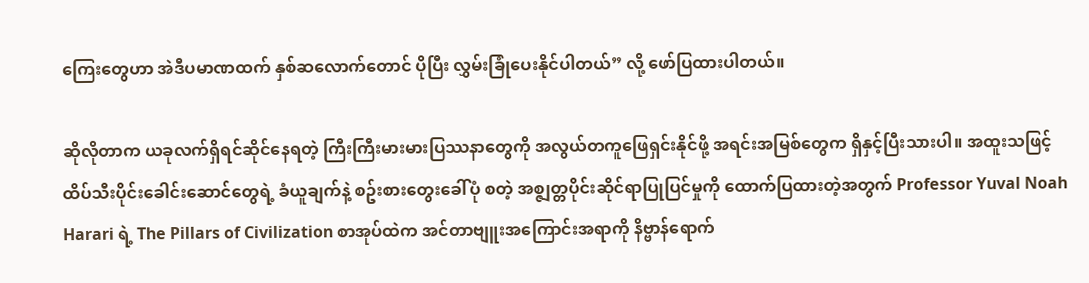ကြေးတွေဟာ အဲဒီပမာဏထက် နှစ်ဆလောက်တောင် ပိုပြီး လွှမ်းခြုံပေးနိုင်ပါတယ်” လို့ ဖော်ပြထားပါတယ်။

ဆိုလိုတာက ယခုလက်ရှိရင်ဆိုင်နေရတဲ့ ကြီးကြီးမားမားပြဿနာတွေကို အလွယ်တကူဖြေရှင်းနိုင်ဖို့ အရင်းအမြစ်တွေက ရှိနှင့်ပြီးသားပါ။ အထူးသဖြင့် ထိပ်သီးပိုင်းခေါင်းဆောင်တွေရဲ့ ခံယူချက်နဲ့ စဥ်းစားတွေးခေါ်ပုံ စတဲ့ အစ္ဇျတ္တပိုင်းဆိုင်ရာပြုပြင်မှုကို ထောက်ပြထားတဲ့အတွက် Professor Yuval Noah Harari ရဲ့ The Pillars of Civilization စာအုပ်ထဲက အင်တာဗျူးအကြောင်းအရာကို နိဗ္ဗာန်ရောက်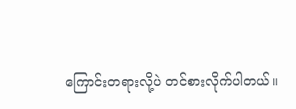ကြောင်းတရားလို့ပဲ တင်စားလိုက်ပါတယ်။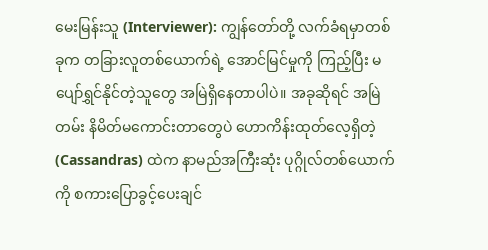မေးမြန်းသူ (Interviewer): ကျွန်တော်တို့ လက်ခံရမှာတစ်ခုက တခြားလူတစ်ယောက်ရဲ့ အောင်မြင်မှုကို ကြည့်ပြီး မပျော်ရွှင်နိုင်တဲ့သူတွေ အမြဲရှိနေတာပါပဲ။ အခုဆိုရင် အမြဲတမ်း နိမိတ်မကောင်းတာတွေပဲ ဟောကိန်းထုတ်လေ့ရှိတဲ့ (Cassandras) ထဲက နာမည်အကြီးဆုံး ပုဂ္ဂိုလ်တစ်ယောက်ကို စကားပြောခွင့်ပေးချင်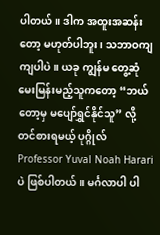ပါတယ်။ ဒါက အထူးအဆန်းတော့ မဟုတ်ပါဘူး၊ သဘာဝကျကျပါပဲ။ ယခု ကျွန်မ တွေ့ဆုံမေးမြန်းမည့်သူကတော့ “ဘယ်တော့မှ မပျော်ရွှင်နိုင်သူ” လို့ တင်စားရမယ့် ပုဂ္ဂိုလ် Professor Yuval Noah Harari ပဲ ဖြစ်ပါတယ်။ မင်္ဂလာပါ ပါ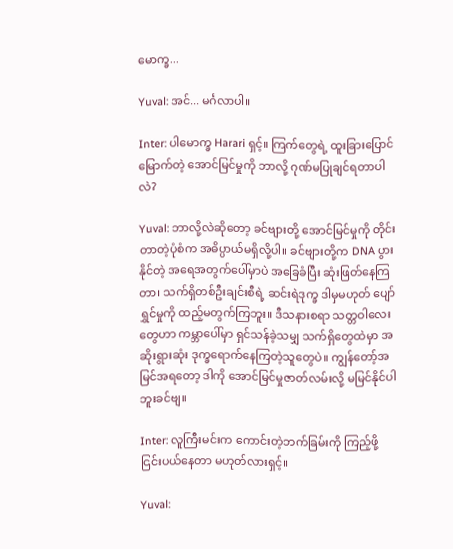မောက္ခ...

Yuval: အင်... မင်္ဂလာပါ။

Inter: ပါမောက္ခ Harari ရှင့်။ ကြက်တွေရဲ့ ထူးခြားပြောင်မြောက်တဲ့ အောင်မြင်မှုကို ဘာလို့ ဂုဏ်မပြုချင်ရတာပါလဲ?

Yuval: ဘာလို့လဲဆိုတော့ ခင်ဗျားတို့ အောင်မြင်မှုကို တိုင်းတာတဲ့ပုံစံက အဓိပ္ပာယ်မရှိလို့ပါ။ ခင်ဗျားတို့က DNA ပွားနိုင်တဲ့ အရေအတွက်ပေါ်မှာပဲ အခြေခံပြီး ဆုံးဖြတ်နေကြတာ၊ သက်ရှိတစ်ဦးချင်းစီရဲ့ ဆင်းရဲဒုက္ခ ဒါမှမဟုတ် ပျော်ရွှင်မှုကို ထည့်မတွက်ကြဘူး။ ဒီသနားစရာ သတ္တဝါလေးတွေဟာ ကမ္ဘာပေါ်မှာ ရှင်သန်ခဲ့သမျှ သက်ရှိတွေထဲမှာ အဆိုးရွားဆုံး ဒုက္ခရောက်နေကြတဲ့သူတွေပဲ။ ကျွန်တော့်အမြင်အရတော့ ဒါကို အောင်မြင်မှုဇာတ်လမ်းလို့ မမြင်နိုင်ပါဘူးခင်ဗျ။

Inter: လူကြီးမင်းက ကောင်းတဲ့ဘက်ခြမ်းကို ကြည့်ဖို့ ငြင်းပယ်နေတာ မဟုတ်လားရှင့်။

Yuval: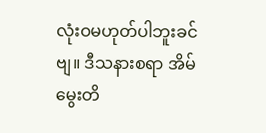လုံးဝမဟုတ်ပါဘူးခင်ဗျ။ ဒီသနားစရာ အိမ်မွေးတိ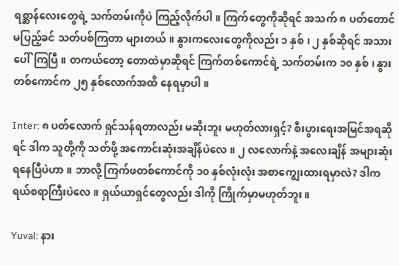ရစ္ဆာန်လေးတွေရဲ့ သက်တမ်းကိုပဲ ကြည့်လိုက်ပါ။ ကြက်တွေကိုဆိုရင် အသက် ၈ ပတ်တောင်မပြည့်ခင် သတ်ပစ်ကြတာ များတယ်။ နွားကလေးတွေကိုလည်း ၁ နှစ်၊ ၂ နှစ်ဆိုရင် အသားပေါ်ကြပြီ။ တကယ်တော့ တောထဲမှာဆိုရင် ကြက်တစ်ကောင်ရဲ့ သက်တမ်းက ၁၀ နှစ်၊ နွားတစ်ကောင်က ၂၅ နှစ်လောက်အထိ နေရမှာပါ။

Inter: ၈ ပတ်လောက် ရှင်သန်ရတာလည်း မဆိုးဘူး မဟုတ်လားရှင့်? စီးပွားရေးအမြင်အရဆိုရင် ဒါက သူတို့ကို သတ်ဖို့ အကောင်းဆုံးအချိန်ပဲလေ။ ၂ လလောက်နဲ့ အလေးချိန် အများဆုံး ရနေပြီပဲဟာ။ ဘာလို့ ကြက်ဖတစ်ကောင်ကို ၁၀ နှစ်လုံးလုံး အစာကျွေးထားရမှာလဲ? ဒါက ရယ်စရာကြီးပဲလေ။ ရှယ်ယာရှင်တွေလည်း ဒါကို ကြိုက်မှာမဟုတ်ဘူး။

Yuval: နား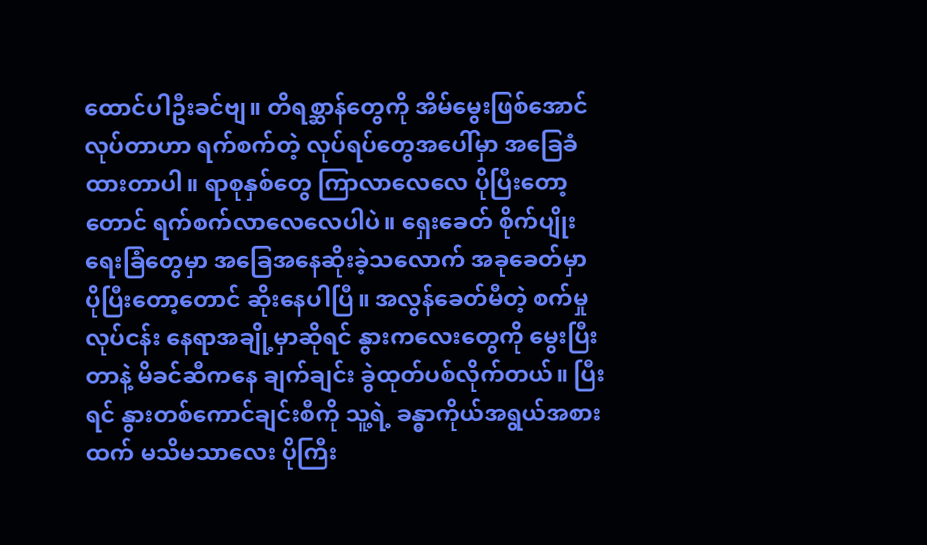ထောင်ပါဦးခင်ဗျ။ တိရစ္ဆာန်တွေကို အိမ်မွေးဖြစ်အောင် လုပ်တာဟာ ရက်စက်တဲ့ လုပ်ရပ်တွေအပေါ်မှာ အခြေခံထားတာပါ။ ရာစုနှစ်တွေ ကြာလာလေလေ ပိုပြီးတော့တောင် ရက်စက်လာလေလေပါပဲ။ ရှေးခေတ် စိုက်ပျိုးရေးခြံတွေမှာ အခြေအနေဆိုးခဲ့သလောက် အခုခေတ်မှာ ပိုပြီးတော့တောင် ဆိုးနေပါပြီ။ အလွန်ခေတ်မီတဲ့ စက်မှုလုပ်ငန်း နေရာအချို့မှာဆိုရင် နွားကလေးတွေကို မွေးပြီးတာနဲ့ မိခင်ဆီကနေ ချက်ချင်း ခွဲထုတ်ပစ်လိုက်တယ်။ ပြီးရင် နွားတစ်ကောင်ချင်းစီကို သူ့ရဲ့ ခန္ဓာကိုယ်အရွယ်အစားထက် မသိမသာလေး ပိုကြီး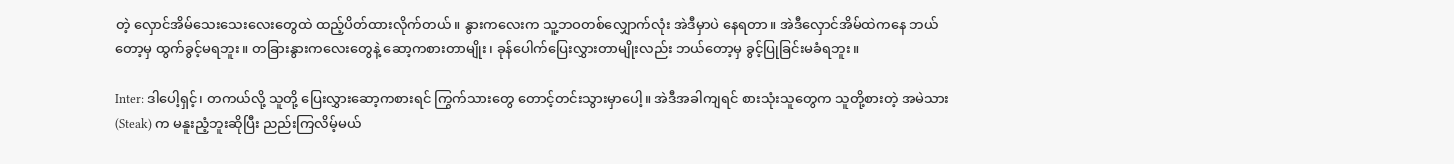တဲ့ လှောင်အိမ်သေးသေးလေးတွေထဲ ထည့်ပိတ်ထားလိုက်တယ်။ နွားကလေးက သူ့ဘဝတစ်လျှောက်လုံး အဲဒီမှာပဲ နေရတာ။ အဲဒီလှောင်အိမ်ထဲကနေ ဘယ်တော့မှ ထွက်ခွင့်မရဘူး။ တခြားနွားကလေးတွေနဲ့ ဆော့ကစားတာမျိုး၊ ခုန်ပေါက်ပြေးလွှားတာမျိုးလည်း ဘယ်တော့မှ ခွင့်ပြုခြင်းမခံရဘူး။

Inter: ဒါပေါ့ရှင့်၊ တကယ်လို့ သူတို့ ပြေးလွှားဆော့ကစားရင် ကြွက်သားတွေ တောင့်တင်းသွားမှာပေါ့။ အဲဒီအခါကျရင် စားသုံးသူတွေက သူတို့စားတဲ့ အမဲသား (Steak) က မနူးညံ့ဘူးဆိုပြီး ညည်းကြလိမ့်မယ်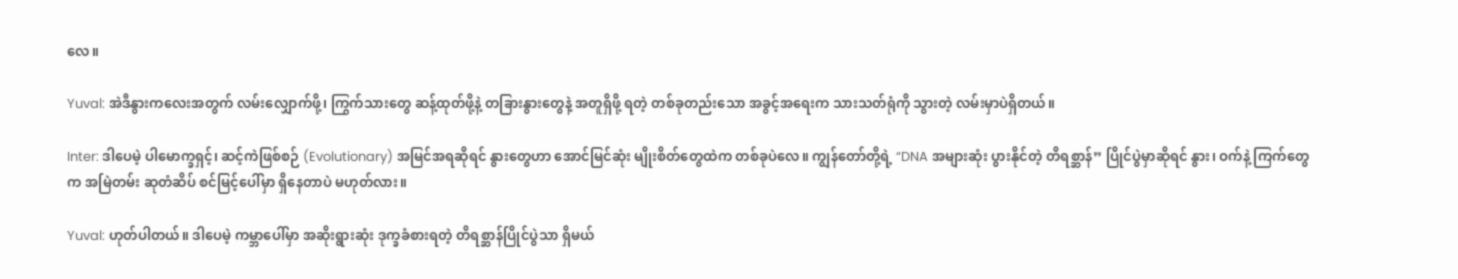လေ။

Yuval: အဲဒီနွားကလေးအတွက် လမ်းလျှောက်ဖို့၊ ကြွက်သားတွေ ဆန့်ထုတ်ဖို့နဲ့ တခြားနွားတွေနဲ့ အတူရှိဖို့ ရတဲ့ တစ်ခုတည်းသော အခွင့်အရေးက သားသတ်ရုံကို သွားတဲ့ လမ်းမှာပဲရှိတယ်။

Inter: ဒါပေမဲ့ ပါမောက္ခရှင့်၊ ဆင့်ကဲဖြစ်စဉ် (Evolutionary) အမြင်အရဆိုရင် နွားတွေဟာ အောင်မြင်ဆုံး မျိုးစိတ်တွေထဲက တစ်ခုပဲလေ။ ကျွန်တော်တို့ရဲ့ “DNA အများဆုံး ပွားနိုင်တဲ့ တိရစ္ဆာန်” ပြိုင်ပွဲမှာဆိုရင် နွား၊ ဝက်နဲ့ ကြက်တွေက အမြဲတမ်း ဆုတံဆိပ် စင်မြင့်ပေါ်မှာ ရှိနေတာပဲ မဟုတ်လား။

Yuval: ဟုတ်ပါတယ်။ ဒါပေမဲ့ ကမ္ဘာပေါ်မှာ အဆိုးရွားဆုံး ဒုက္ခခံစားရတဲ့ တိရစ္ဆာန်ပြိုင်ပွဲသာ ရှိမယ်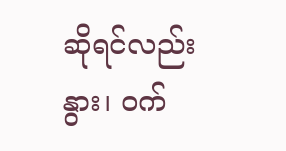ဆိုရင်လည်း နွား၊ ဝက်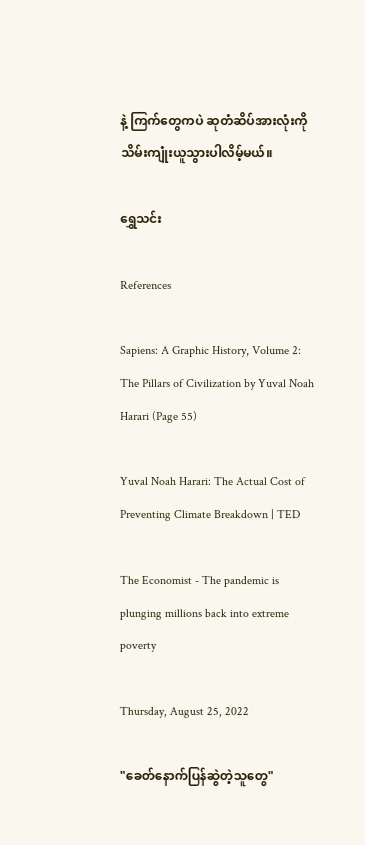နဲ့ ကြက်တွေကပဲ ဆုတံဆိပ်အားလုံးကို သိမ်းကျုံးယူသွားပါလိမ့်မယ်။

ရွှေသင်း

References

Sapiens: A Graphic History, Volume 2: The Pillars of Civilization by Yuval Noah Harari (Page 55)

Yuval Noah Harari: The Actual Cost of Preventing Climate Breakdown | TED

The Economist - The pandemic is plunging millions back into extreme poverty

Thursday, August 25, 2022

"ခေတ်နောက်ပြန်ဆွဲတဲ့သူတွေ"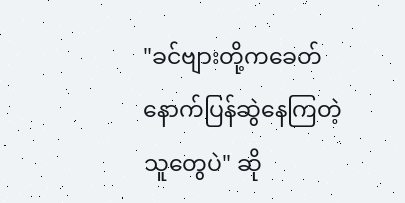"ခင်ဗျားတို့ကခေတ်နောက်ပြန်ဆွဲနေကြတဲ့သူတွေပဲ" ဆို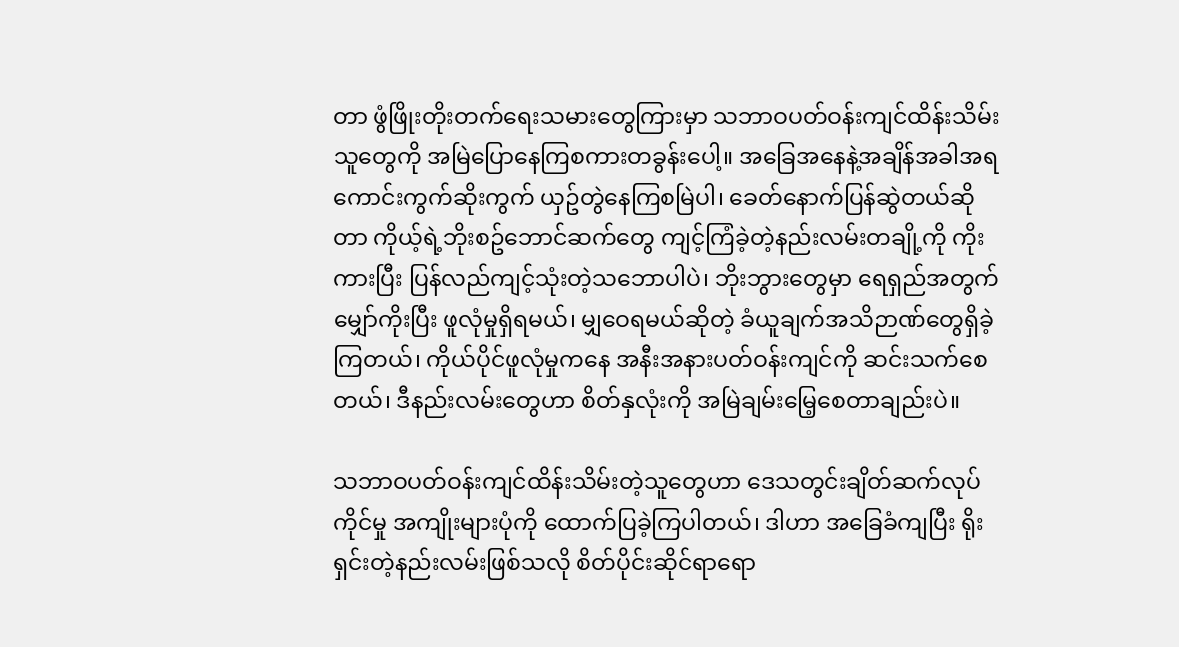တာ ဖွံဖြိုးတိုးတက်ရေးသမားတွေကြားမှာ သဘာဝပတ်ဝန်းကျင်ထိန်းသိမ်းသူတွေကို အမြဲပြောနေကြစကားတခွန်းပေါ့။ အခြေအနေနဲ့အချိန်အခါအရ ကောင်းကွက်ဆိုးကွက် ယှဥ်တွဲနေကြစမြဲပါ၊ ခေတ်နောက်ပြန်ဆွဲတယ်ဆိုတာ ကိုယ့်ရဲ့ဘိုးစဥ်ဘောင်ဆက်တွေ ကျင့်ကြံခဲ့တဲ့နည်းလမ်းတချို့ကို ကိုးကားပြီး ပြန်လည်ကျင့်သုံးတဲ့သဘောပါပဲ၊ ဘိုးဘွားတွေမှာ ရေရှည်အတွက်မျှော်ကိုးပြီး ဖူလုံမှုရှိရမယ်၊ မျှဝေရမယ်ဆိုတဲ့ ခံယူချက်အသိဉာဏ်တွေရှိခဲ့ကြတယ်၊ ကိုယ်ပိုင်ဖူလုံမှုကနေ အနီးအနားပတ်ဝန်းကျင်ကို ဆင်းသက်စေတယ်၊ ဒီနည်းလမ်းတွေဟာ စိတ်နှလုံးကို အမြဲချမ်းမြေ့စေတာချည်းပဲ။

သဘာဝပတ်ဝန်းကျင်ထိန်းသိမ်းတဲ့သူတွေဟာ ဒေသတွင်းချိတ်ဆက်လုပ်ကိုင်မှု အကျိုးများပုံကို ထောက်ပြခဲ့ကြပါတယ်၊ ဒါဟာ အခြေခံကျပြီး ရိုးရှင်းတဲ့နည်းလမ်းဖြစ်သလို စိတ်ပိုင်းဆိုင်ရာရော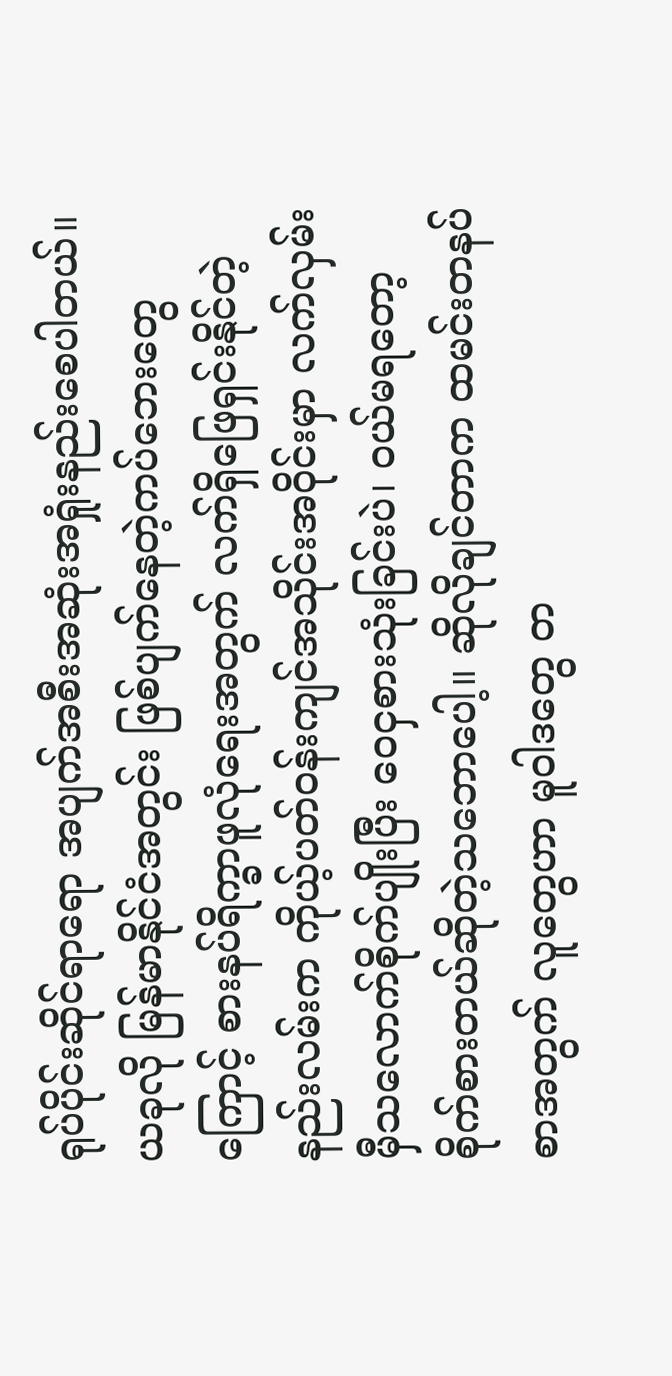ရုပ်ပိုင်းဆိုင်ရာရော အပျက်အစီးအဆုံးအရှုံးနည်းစေပါတယ်။ ယခုလို မြန်မာနိုင်ငံအတွင်း ဖြစ်ပျက်နေတဲ့ကပ်ဘေးတွေကြောင့် စားနပ်ရိက္ခာဖူလုံရေးအတွက် လက်ရှိဖြေရှင်းနိုင်တဲ့နည်းလမ်းက ကိုယ့်ပတ်ဝန်းကျင်အသိုင်းအဝိုင်းမှာ လက်လှမ်းမှီသလောက်စိုက်ပျိုးပြီး ဝေငှစားသုံးခြင်းပဲ၊ ဝယ်မရတော့ စိုက်စားတယ်ဆိုတဲ့သဘောပေါ့။ ဆိုလိုချင်တာက ထမင်းတနပ်စာအတွက် လူတွေဟာ မူဝါဒတွေ တ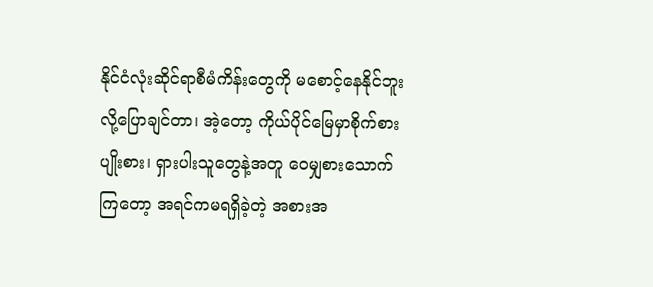နိုင်ငံလုံးဆိုင်ရာစီမံကိန်းတွေကို မစောင့်နေနိုင်ဘူးလို့ပြောချင်တာ၊ အဲ့တော့ ကိုယ်ပိုင်မြေမှာစိုက်စားပျိုးစား၊ ရှားပါးသူတွေနဲ့အတူ ဝေမျှစားသောက်ကြတော့ အရင်ကမရရှိခဲ့တဲ့ အစားအ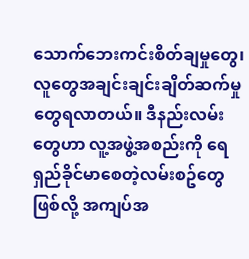သောက်ဘေးကင်းစိတ်ချမှုတွေ၊ လူတွေအချင်းချင်းချိတ်ဆက်မှုတွေရလာတယ်။ ဒီနည်းလမ်းတွေဟာ လူ့အဖွဲ့အစည်းကို ရေရှည်ခိုင်မာစေတဲ့လမ်းစဥ်တွေဖြစ်လို့ အကျပ်အ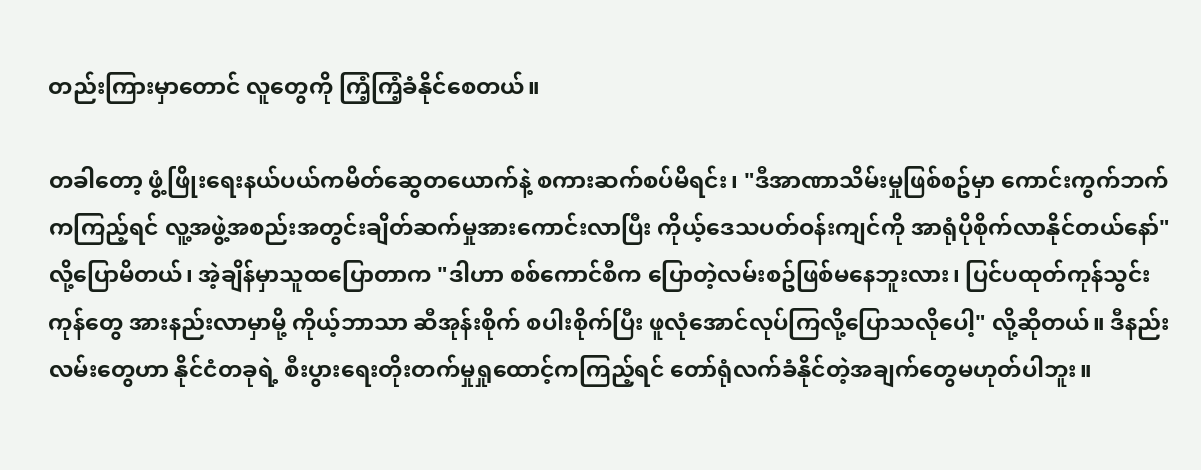တည်းကြားမှာတောင် လူတွေကို ကြံ့ကြံ့ခံနိုင်စေတယ်။

တခါတော့ ဖွံ့ဖြိုးရေးနယ်ပယ်ကမိတ်ဆွေတယောက်နဲ့ စကားဆက်စပ်မိရင်း၊ "ဒီအာဏာသိမ်းမှုဖြစ်စဥ်မှာ ကောင်းကွက်ဘက်ကကြည့်ရင် လူ့အဖွဲ့အစည်းအတွင်းချိတ်ဆက်မှုအားကောင်းလာပြီး ကိုယ့်ဒေသပတ်ဝန်းကျင်ကို အာရုံပိုစိုက်လာနိုင်တယ်နော်" လို့ပြောမိတယ်၊ အဲ့ချိန်မှာသူထပြောတာက "ဒါဟာ စစ်ကောင်စီက ပြောတဲ့လမ်းစဥ်ဖြစ်မနေဘူးလား၊ ပြင်ပထုတ်ကုန်သွင်းကုန်တွေ အားနည်းလာမှာမို့ ကိုယ့်ဘာသာ ဆီအုန်းစိုက် စပါးစိုက်ပြီး ဖူလုံအောင်လုပ်ကြလို့ပြောသလိုပေါ့" လို့ဆိုတယ်။ ဒီနည်းလမ်းတွေဟာ နိုင်ငံတခုရဲ့ စီးပွားရေးတိုးတက်မှုရှုထောင့်ကကြည့်ရင် တော်ရုံလက်ခံနိုင်တဲ့အချက်တွေမဟုတ်ပါဘူး။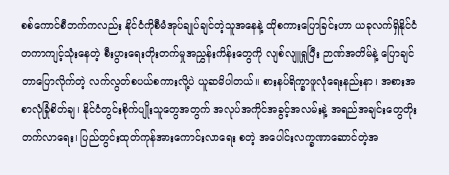စစ်ကောင်စီဘက်ကလည်း နိုင်ငံကိုစီမံအုပ်ချုပ်ချင်တဲ့သူအနေနဲ့ ထိုစကားပြောခြင်းဟာ ယခုလက်ရှိနိုင်ငံတကာကျင့်သုံးနေတဲ့ စီးပွားရေးတိုးတက်မှုအညွှန်းကိန်းတွေကို လျစ်လျူရှုပြီး ဉာဏ်အတိမ်နဲ့ ပြောချင်တာပြောလိုက်တဲ့ လက်လွတ်စပယ်စကားလို့ပဲ ယူဆမိပါတယ်။ စားနပ်ရိက္ခာဖူလုံရေးနည်းနာ၊ အစားအစာလုံခြုံစိတ်ချ၊ နိုင်ငံတွင်းစိုက်ပျိုးသူတွေအတွက် အလုပ်အကိုင်အခွင့်အလမ်းနဲ့ အရည်အချင်းတွေတိုးတက်လာရေး၊ ပြည်တွင်းထုတ်ကုန်အားကောင်းလာရေး စတဲ့ အပေါင်းလက္ခဏာဆောင်တဲ့အ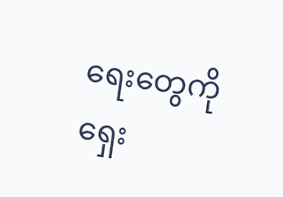ရေးတွေကိုရှေး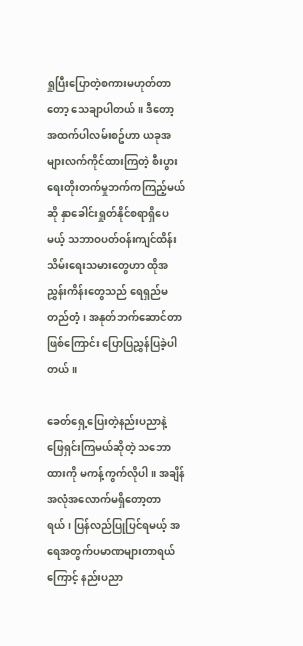ရှုပြီးပြောတဲ့စကားမဟုတ်တာတော့ သေချာပါတယ်။ ဒီတော့ အထက်ပါလမ်းစဥ်ဟာ ယခုအများလက်ကိုင်ထားကြတဲ့ စီးပွားရေးတိုးတက်မှုဘက်ကကြည့်မယ်ဆို နှာခေါင်းရှုတ်နိုင်စရာရှိပေမယ့် သဘာဝပတ်ဝန်းကျင်ထိန်းသိမ်းရေးသမားတွေဟာ ထိုအညွှန်းကိန်းတွေသည် ရေရှည်မတည်တံ့၊ အနုတ်ဘက်ဆောင်တာဖြစ်ကြောင်း ပြောပြညွှန်ပြခဲ့ပါတယ်။

ခေတ်ရှေ့ပြေးတဲ့နည်းပညာနဲ့ ဖြေရှင်းကြမယ်ဆိုတဲ့ သဘောထားကို မကန့်ကွက်လိုပါ။ အချိန်အလုံအလောက်မရှိတော့တာရယ်၊ ပြန်လည်ပြုပြင်ရမယ့် အရေအတွက်ပမာဏများတာရယ်ကြောင့် နည်းပညာ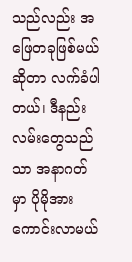သည်လည်း အဖြေတခုဖြစ်မယ်ဆိုတာ လက်ခံပါတယ်၊ ဒီနည်းလမ်းတွေသည်သာ အနာဂတ်မှာ ပိုမိုအားကောင်းလာမယ်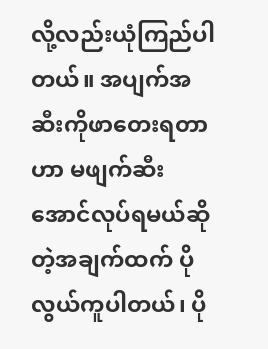လို့လည်းယုံကြည်ပါတယ်။ အပျက်အဆီးကိုဖာတေးရတာဟာ မဖျက်ဆီးအောင်လုပ်ရမယ်ဆိုတဲ့အချက်ထက် ပိုလွယ်ကူပါတယ်၊ ပို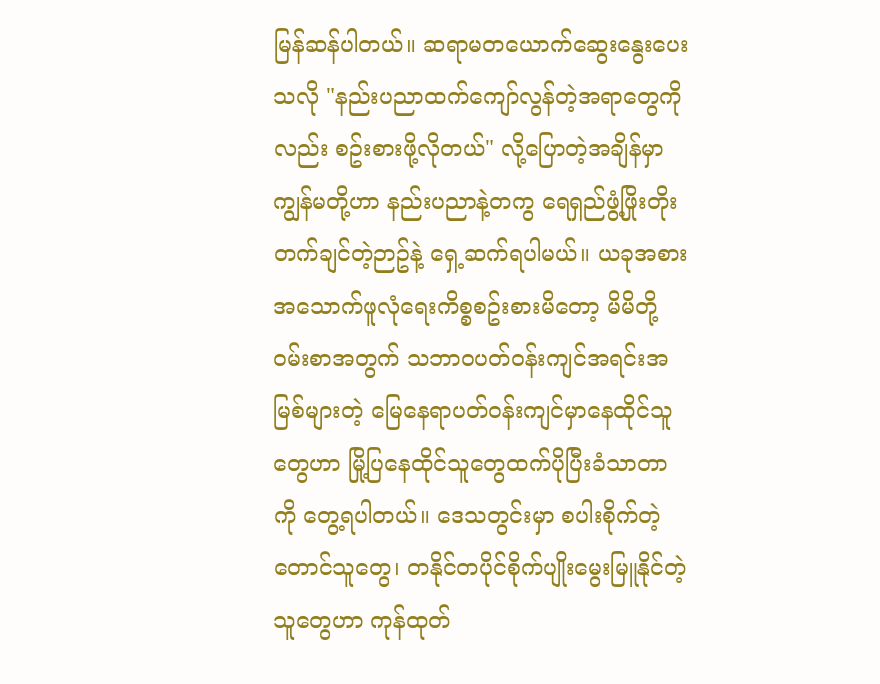မြန်ဆန်ပါတယ်။ ဆရာမတယောက်ဆွေးနွေးပေးသလို "နည်းပညာထက်ကျော်လွန်တဲ့အရာတွေကိုလည်း စဥ်းစားဖို့လိုတယ်" လို့ပြောတဲ့အချိန်မှာ ကျွန်မတို့ဟာ နည်းပညာနဲ့တကွ ရေရှည်ဖွံ့ဖြိုးတိုးတက်ချင်တဲ့ဉာဥ်နဲ့ ရှေ့ဆက်ရပါမယ်။ ယခုအစားအသောက်ဖူလုံရေးကိစ္စစဥ်းစားမိတော့ မိမိတို့ဝမ်းစာအတွက် သဘာဝပတ်ဝန်းကျင်အရင်းအမြစ်များတဲ့ မြေနေရာပတ်ဝန်းကျင်မှာနေထိုင်သူတွေဟာ မြို့ပြနေထိုင်သူတွေထက်ပိုပြီးခံသာတာကို တွေ့ရပါတယ်။ ဒေသတွင်းမှာ စပါးစိုက်တဲ့တောင်သူတွေ၊ တနိုင်တပိုင်စိုက်ပျိုးမွေးမြူနိုင်တဲ့သူတွေဟာ ကုန်ထုတ်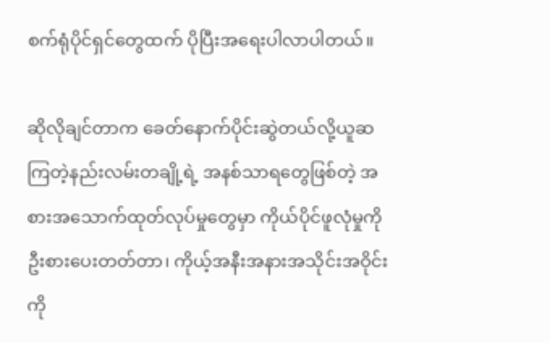စက်ရုံပိုင်ရှင်တွေထက် ပိုပြီးအရေးပါလာပါတယ်။

ဆိုလိုချင်တာက ခေတ်နောက်ပိုင်းဆွဲတယ်လို့ယူဆကြတဲ့နည်းလမ်းတချို့ရဲ့ အနစ်သာရတွေဖြစ်တဲ့ အစားအသောက်ထုတ်လုပ်မှုတွေမှာ ကိုယ်ပိုင်ဖူလုံမှုကိုဦးစားပေးတတ်တာ၊ ကိုယ့်အနီးအနားအသိုင်းအဝိုင်းကို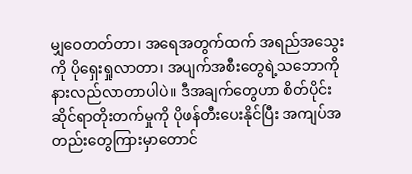မျှဝေတတ်တာ၊ အရေအတွက်ထက် အရည်အသွေးကို ပိုရှေးရှုလာတာ၊ အပျက်အစီးတွေရဲ့သဘောကိုနားလည်လာတာပါပဲ။ ဒီအချက်တွေဟာ စိတ်ပိုင်းဆိုင်ရာတိုးတက်မှုကို ပိုဖန်တီးပေးနိုင်ပြီး အကျပ်အတည်းတွေကြားမှာတောင်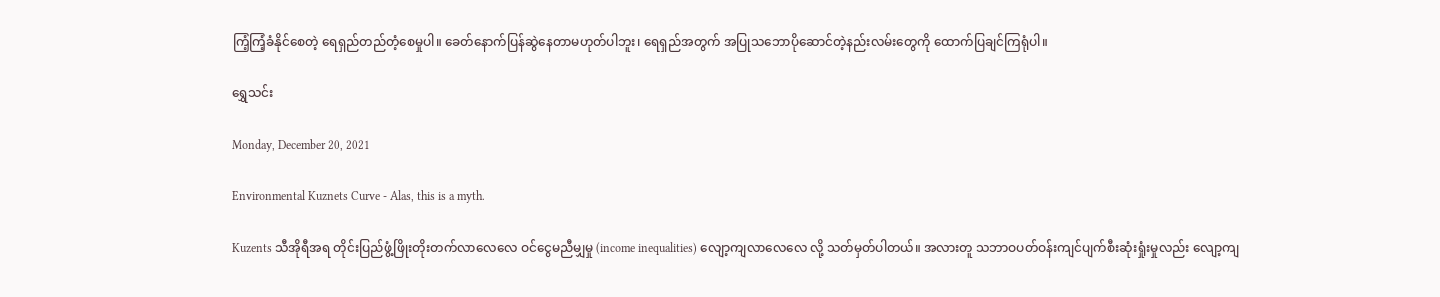ကြံ့ကြံ့ခံနိုင်စေတဲ့ ရေရှည်တည်တံ့စေမှုပါ။ ခေတ်နောက်ပြန်ဆွဲနေတာမဟုတ်ပါဘူး၊ ရေရှည်အတွက် အပြုသဘောပိုဆောင်တဲ့နည်းလမ်းတွေကို ထောက်ပြချင်ကြရုံပါ။

ရွှေသင်း

Monday, December 20, 2021

Environmental Kuznets Curve - Alas, this is a myth.

Kuzents သီအိုရီအရ တိုင်းပြည်ဖွံ့ဖြိုးတိုးတက်လာလေလေ ဝင်ငွေမညီမျှမှု (income inequalities) လျော့ကျလာလေလေ လို့ သတ်မှတ်ပါတယ်။ အလားတူ သဘာဝပတ်ဝန်းကျင်ပျက်စီးဆုံးရှုံးမှုလည်း လျော့ကျ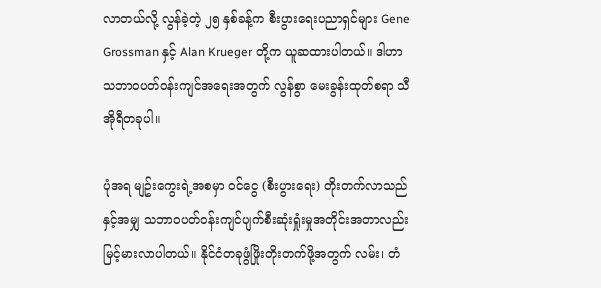လာတယ်လို့ လွန်ခဲ့တဲ့ ၂၅ နှစ်ခန့်က စီးပွားရေးပညာရှင်များ Gene Grossman နှင့် Alan Krueger တို့က ယူဆထားပါတယ်။ ဒါဟာ သဘာဝပတ်ဝန်းကျင်အရေးအတွက် လွန်စွာ မေးခွန်းထုတ်စရာ သီအိုရီတခုပါ။

ပုံအရ မျဥ်းကွေးရဲ့အစမှာ ဝင်ငွေ (စီးပွားရေး) တိုးတက်လာသည်နှင့်အမျှ သဘာဝပတ်ဝန်းကျင်ပျက်စီးဆုံးရှုံးမှုအတိုင်းအတာလည်း မြင့်မားလာပါတယ်။ နိုင်ငံတခုဖွံဖြိုးတိုးတက်ဖို့အတွက် လမ်း၊ တံ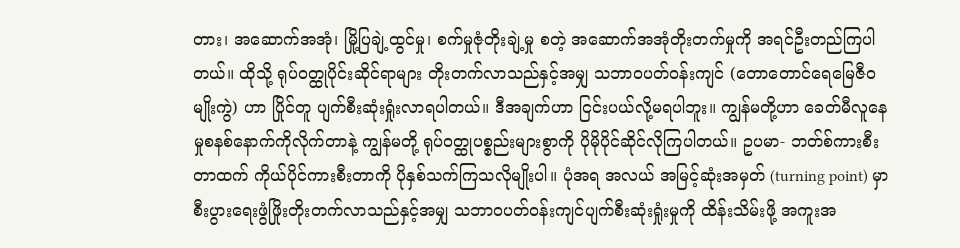တား၊ အဆောက်အအုံ၊ မြို့ပြချဲ့ထွင်မှု၊ စက်မှုဇုံတိုးချဲ့မှု စတဲ့ အဆောက်အအုံတိုးတက်မှုကို အရင်ဦးတည်ကြပါတယ်။ ထိုသို့ ရုပ်ဝတ္ထုပိုင်းဆိုင်ရာများ တိုးတက်လာသည်နှင့်အမျှ သဘာဝပတ်ဝန်းကျင် (တောတောင်ရေမြေဇီဝမျိုးကွဲ) ဟာ ပြိုင်တူ ပျက်စီးဆုံးရှုံးလာရပါတယ်။ ဒီအချက်ဟာ ငြင်းပယ်လို့မရပါဘူး။ ကျွန်မတို့ဟာ ခေတ်မီလူနေမှုစနစ်နောက်ကိုလိုက်တာနဲ့ ကျွန်မတို့ ရုပ်ဝတ္ထုပစ္စည်းများစွာကို ပိုမိုပိုင်ဆိုင်လိုကြပါတယ်။ ဥပမာ- ဘတ်စ်ကားစီးတာထက် ကိုယ်ပိုင်ကားစီးတာကို ပိုနှစ်သက်ကြသလိုမျိုးပါ။ ပုံအရ အလယ် အမြင့်ဆုံးအမှတ် (turning point) မှာ စီးပွားရေးဖွံဖြိုးတိုးတက်လာသည်နှင့်အမျှ သဘာဝပတ်ဝန်းကျင်ပျက်စီးဆုံးရှုံးမှုကို ထိန်းသိမ်းဖို့ အကူးအ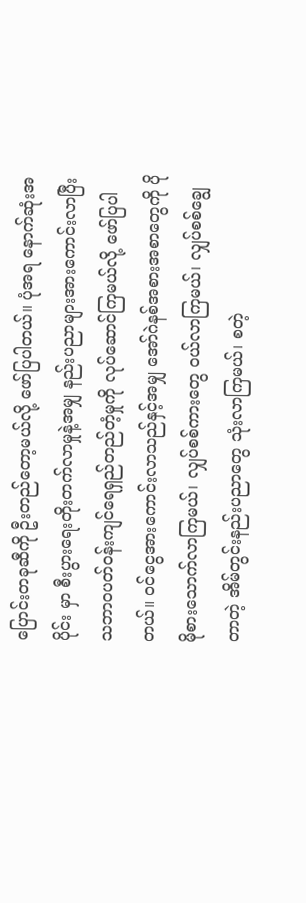ပြောင်းတခုဆီကို ဦးတည်တော့မယ်လို့ ဖော်ပြပါတယ်။ ပုံအရ နောက်ဆုံးအပိုင်း မှာ စီးပွားရေးတိုးတက်လာမှုနဲ့အမျှ နည်းပညာများအားကောင်းလာပြီး သဘာဝပတ်ဝန်းကျင်ရေရှည်တည်တံ့မှုကို လုပ်ဆောင်ကြမယ်လို့ ဖော်ပြပါတယ်။ ဝင်ငွေအားကောင်းလာသည်နှင့်အမျှ အော်ဂဲနစ်အစားအစာတွေကို ပိုမိုစားသောက်လာကြမယ်၊ လျှပ်စစ်ကားတွေ ဝယ်လာကြမယ်၊ လျှပ်စစ်ချွေတာတဲ့ အိမ်တွင်းနည်းပညာတွေ သုံးလာကြမယ်၊ စတဲ့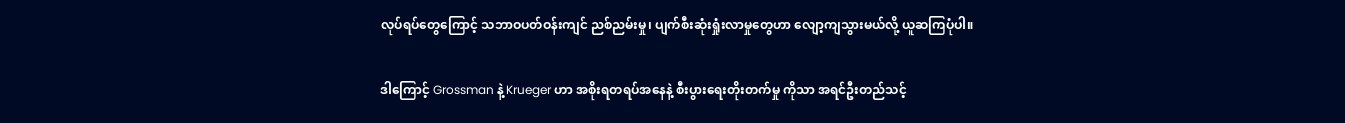လုပ်ရပ်တွေကြောင့် သဘာဝပတ်ဝန်းကျင် ညစ်ညမ်းမှု၊ ပျက်စီးဆုံးရှုံးလာမှုတွေဟာ လျော့ကျသွားမယ်လို့ ယူဆကြပုံပါ။

ဒါကြောင့် Grossman နဲ့ Krueger ဟာ အစိုးရတရပ်အနေနဲ့ စီးပွားရေးတိုးတက်မှု ကိုသာ အရင်ဦးတည်သင့်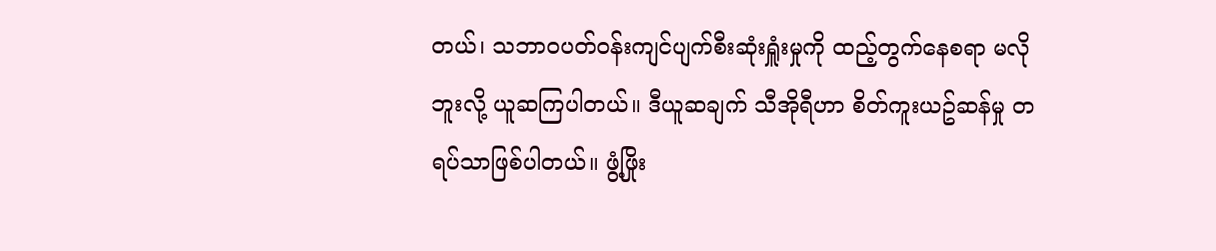တယ်၊ သဘာဝပတ်ဝန်းကျင်ပျက်စီးဆုံးရှူံးမှုကို ထည့်တွက်နေစရာ မလိုဘူးလို့ ယူဆကြပါတယ်။ ဒီယူဆချက် သီအိုရီဟာ စိတ်ကူးယဥ်ဆန်မှု တရပ်သာဖြစ်ပါတယ်။ ဖွံ့ဖြိုး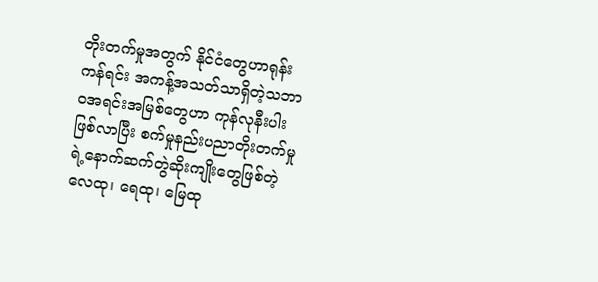တိုးတက်မှုအတွက် နိုင်ငံတွေဟာရုန်းကန်ရင်း အကန့်အသတ်သာရှိတဲ့သဘာဝအရင်းအမြစ်တွေဟာ ကုန်လုနီးပါးဖြစ်လာပြီး စက်မှုနည်းပညာတိုးတက်မှုရဲ့နောက်ဆက်တွဲဆိုးကျိုးတွေဖြစ်တဲ့ လေထု၊ ရေထု၊ မြေထု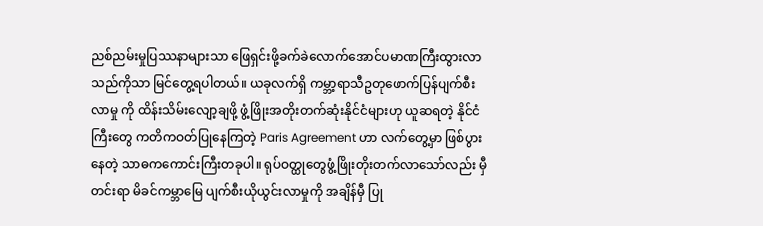ညစ်ညမ်းမှုပြဿနာများသာ ဖြေရှင်းဖို့ခက်ခဲလောက်အောင်ပမာဏကြီးထွားလာသည်ကိုသာ မြင်တွေ့ရပါတယ်။ ယခုလက်ရှိ ကမ္ဘာ့ရာသီဥတုဖောက်ပြန်ပျက်စီးလာမှု ကို ထိန်းသိမ်းလျော့ချဖို့ ဖွံ့ဖြိုးအတိုးတက်ဆုံးနိုင်ငံများဟု ယူဆရတဲ့ နိုင်ငံကြီးတွေ ကတိကဝတ်ပြုနေကြတဲ့ Paris Agreement ဟာ လက်တွေ့မှာ ဖြစ်ပွားနေတဲ့ သာဓကကောင်းကြီးတခုပါ။ ရုပ်ဝတ္ထုတွေဖွံ့ဖြိုးတိုးတက်လာသော်လည်း မှီတင်းရာ မိခင်ကမ္ဘာမြေ ပျက်စီးယိုယွင်းလာမှုကို အချိန်မှီ ပြု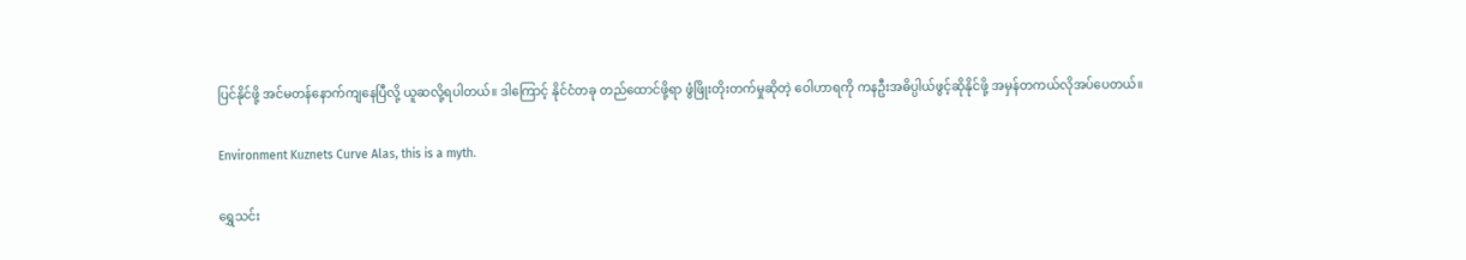ပြင်နိုင်ဖို့ အင်မတန်နောက်ကျနေပြီလို့ ယူဆလို့ရပါတယ်။ ဒါကြောင့် နိုင်ငံတခု တည်ထောင်ဖို့ရာ ဖွံဖြိုးတိုးတက်မှုဆိုတဲ့ ဝေါဟာရကို ကနဦးအဓိပ္ပါယ်ဖွင့်ဆိုနိုင်ဖို့ အမှန်တကယ်လိုအပ်ပေတယ်။

Environment Kuznets Curve Alas, this is a myth.

ရွှေသင်း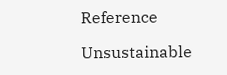Reference

Unsustainable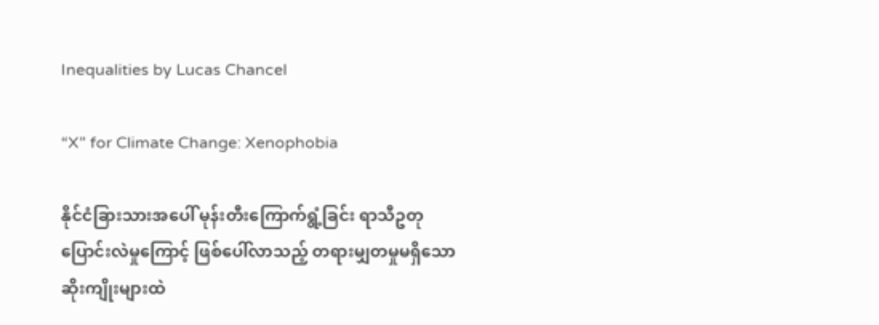Inequalities by Lucas Chancel

“X” for Climate Change: Xenophobia

နိုင်ငံခြားသားအပေါ် မုန်းတီးကြောက်ရွံ့ခြင်း ရာသီဥတုပြောင်းလဲမှုကြောင့် ဖြစ်ပေါ်လာသည့် တရားမျှတမှုမရှိသော ဆိုးကျိုးများထဲ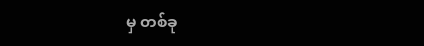မှ တစ်ခု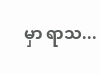မှာ ရာသ...